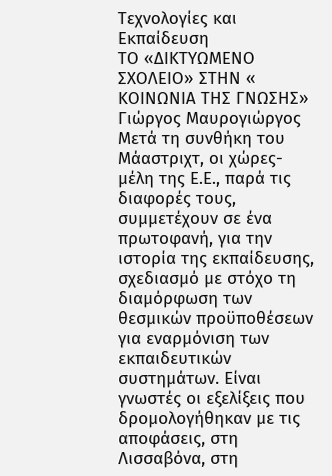Τεχνολογίες και Εκπαίδευση
ΤΟ «ΔΙΚΤΥΩΜΕΝΟ ΣΧΟΛΕΙΟ» ΣΤΗΝ « ΚΟΙΝΩΝΙΑ ΤΗΣ ΓΝΩΣΗΣ»
Γιώργος Μαυρογιώργος
Μετά τη συνθήκη του Μάαστριχτ, οι χώρες-μέλη της Ε.Ε., παρά τις διαφορές τους, συμμετέχουν σε ένα πρωτοφανή, για την ιστορία της εκπαίδευσης, σχεδιασμό με στόχο τη διαμόρφωση των θεσμικών προϋποθέσεων για εναρμόνιση των εκπαιδευτικών συστημάτων. Είναι γνωστές οι εξελίξεις που δρομολογήθηκαν με τις αποφάσεις, στη Λισσαβόνα, στη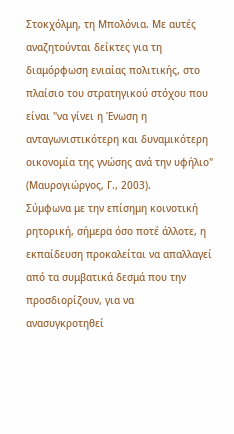Στοκχόλμη, τη Μπολόνια. Με αυτές αναζητούνται δείκτες για τη διαμόρφωση ενιαίας πολιτικής, στο πλαίσιο του στρατηγικού στόχου που είναι "να γίνει η Ένωση η ανταγωνιστικότερη και δυναμικότερη οικονομία της γνώσης ανά την υφήλιο" (Μαυρογιώργος, Γ., 2003).
Σύμφωνα με την επίσημη κοινοτική ρητορική, σήμερα όσο ποτέ άλλοτε, η εκπαίδευση προκαλείται να απαλλαγεί από τα συμβατικά δεσμά που την προσδιορίζουν, για να ανασυγκροτηθεί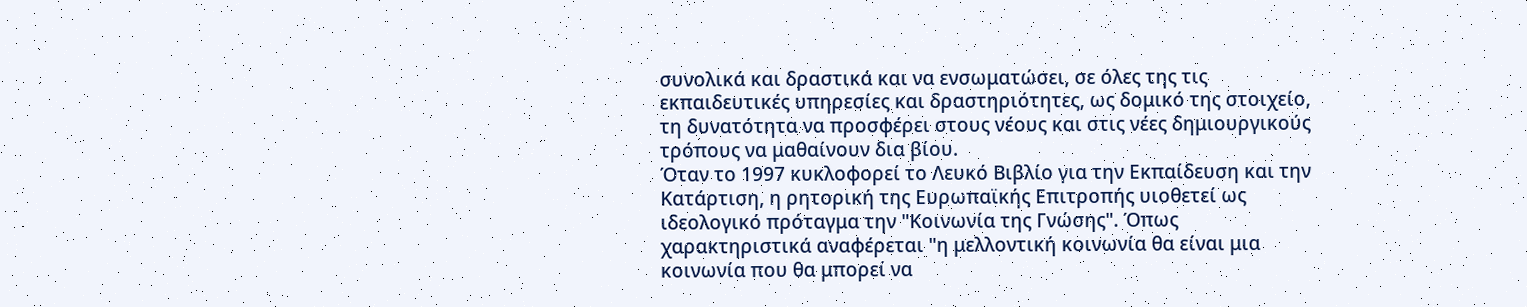συνολικά και δραστικά και να ενσωματώσει, σε όλες της τις εκπαιδευτικές υπηρεσίες και δραστηριότητες, ως δομικό της στοιχείο, τη δυνατότητα να προσφέρει στους νέους και στις νέες δημιουργικούς τρόπους να μαθαίνουν δια βίου.
Όταν το 1997 κυκλοφορεί το Λευκό Βιβλίο για την Εκπαίδευση και την Κατάρτιση, η ρητορική της Ευρωπαϊκής Επιτροπής υιοθετεί ως ιδεολογικό πρόταγμα την "Κοινωνία της Γνώσης". Όπως χαρακτηριστικά αναφέρεται "η μελλοντική κοινωνία θα είναι μια κοινωνία που θα μπορεί να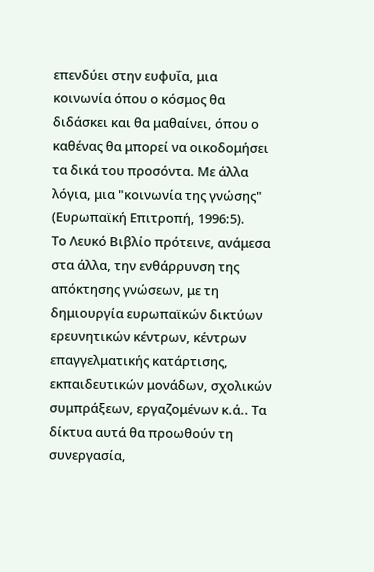επενδύει στην ευφυΐα, μια κοινωνία όπου ο κόσμος θα διδάσκει και θα μαθαίνει, όπου ο καθένας θα μπορεί να οικοδομήσει τα δικά του προσόντα. Με άλλα λόγια, μια "κοινωνία της γνώσης" (Ευρωπαϊκή Επιτροπή, 1996:5).
Το Λευκό Βιβλίο πρότεινε, ανάμεσα στα άλλα, την ενθάρρυνση της απόκτησης γνώσεων, με τη δημιουργία ευρωπαϊκών δικτύων ερευνητικών κέντρων, κέντρων επαγγελματικής κατάρτισης, εκπαιδευτικών μονάδων, σχολικών συμπράξεων, εργαζομένων κ.ά.. Τα δίκτυα αυτά θα προωθούν τη συνεργασία,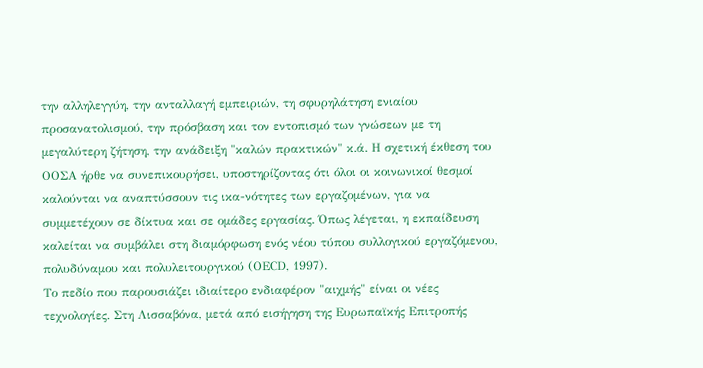την αλληλεγγύη, την ανταλλαγή εμπειριών, τη σφυρηλάτηση ενιαίου προσανατολισμού, την πρόσβαση και τον εντοπισμό των γνώσεων με τη μεγαλύτερη ζήτηση, την ανάδειξη "καλών πρακτικών" κ.ά. Η σχετική έκθεση του ΟΟΣΑ ήρθε να συνεπικουρήσει, υποστηρίζοντας ότι όλοι οι κοινωνικοί θεσμοί καλούνται να αναπτύσσουν τις ικα-νότητες των εργαζομένων, για να συμμετέχουν σε δίκτυα και σε ομάδες εργασίας. Όπως λέγεται, η εκπαίδευση καλείται να συμβάλει στη διαμόρφωση ενός νέου τύπου συλλογικού εργαζόμενου, πολυδύναμου και πολυλειτουργικού (ΟΕCD, 1997).
Το πεδίο που παρουσιάζει ιδιαίτερο ενδιαφέρον "αιχμής" είναι οι νέες τεχνολογίες. Στη Λισσαβόνα, μετά από εισήγηση της Ευρωπαϊκής Επιτροπής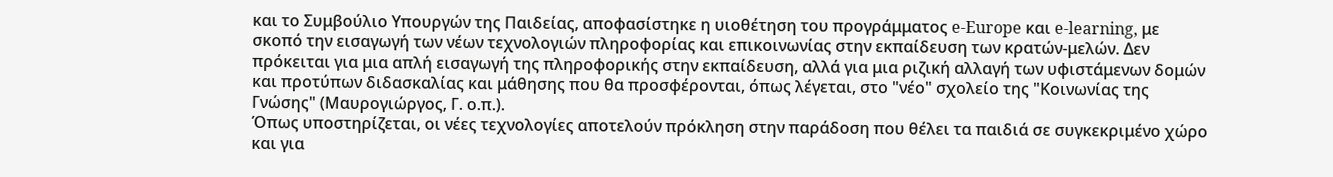και το Συμβούλιο Υπουργών της Παιδείας, αποφασίστηκε η υιοθέτηση του προγράμματος e-Europe και e-learning, με σκοπό την εισαγωγή των νέων τεχνολογιών πληροφορίας και επικοινωνίας στην εκπαίδευση των κρατών-μελών. Δεν πρόκειται για μια απλή εισαγωγή της πληροφορικής στην εκπαίδευση, αλλά για μια ριζική αλλαγή των υφιστάμενων δομών και προτύπων διδασκαλίας και μάθησης που θα προσφέρονται, όπως λέγεται, στο "νέο" σχολείο της "Κοινωνίας της Γνώσης" (Μαυρογιώργος, Γ. ο.π.).
Όπως υποστηρίζεται, οι νέες τεχνολογίες αποτελούν πρόκληση στην παράδοση που θέλει τα παιδιά σε συγκεκριμένο χώρο και για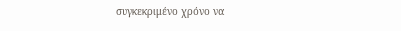συγκεκριμένο χρόνο να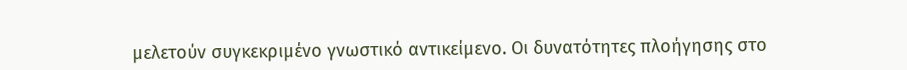μελετούν συγκεκριμένο γνωστικό αντικείμενο. Οι δυνατότητες πλοήγησης στο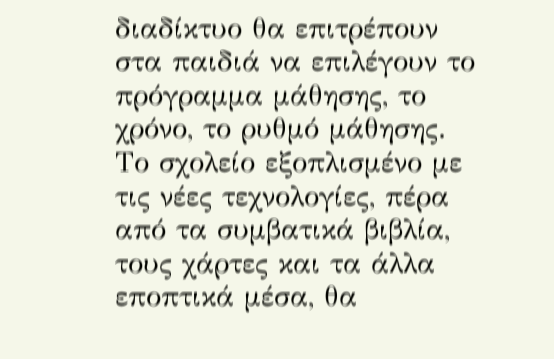διαδίκτυο θα επιτρέπουν στα παιδιά να επιλέγουν το πρόγραμμα μάθησης, το χρόνο, το ρυθμό μάθησης. Το σχολείο εξοπλισμένο με τις νέες τεχνολογίες, πέρα από τα συμβατικά βιβλία, τους χάρτες και τα άλλα εποπτικά μέσα, θα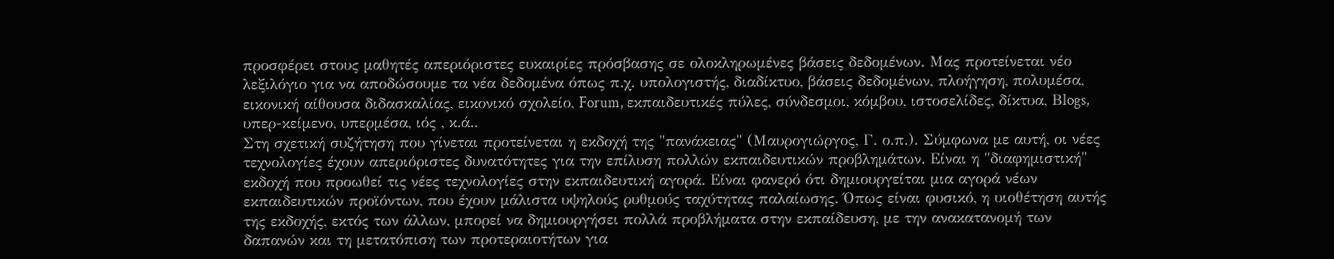προσφέρει στους μαθητές απεριόριστες ευκαιρίες πρόσβασης σε ολοκληρωμένες βάσεις δεδομένων. Μας προτείνεται νέο λεξιλόγιο για να αποδώσουμε τα νέα δεδομένα όπως π.χ. υπολογιστής, διαδίκτυο, βάσεις δεδομένων, πλοήγηση, πολυμέσα, εικονική αίθουσα διδασκαλίας, εικονικό σχολείο, Forum, εκπαιδευτικές πύλες, σύνδεσμοι, κόμβου, ιστοσελίδες, δίκτυα, Βlogs, υπερ-κείμενο, υπερμέσα, ιός , κ.ά..
Στη σχετική συζήτηση που γίνεται προτείνεται η εκδοχή της "πανάκειας" (Μαυρογιώργος, Γ. ο.π.). Σύμφωνα με αυτή, οι νέες τεχνολογίες έχουν απεριόριστες δυνατότητες για την επίλυση πολλών εκπαιδευτικών προβλημάτων. Είναι η "διαφημιστική" εκδοχή που προωθεί τις νέες τεχνολογίες στην εκπαιδευτική αγορά. Είναι φανερό ότι δημιουργείται μια αγορά νέων εκπαιδευτικών προϊόντων, που έχουν μάλιστα υψηλούς ρυθμούς ταχύτητας παλαίωσης. Όπως είναι φυσικό, η υιοθέτηση αυτής της εκδοχής, εκτός των άλλων, μπορεί να δημιουργήσει πολλά προβλήματα στην εκπαίδευση, με την ανακατανομή των δαπανών και τη μετατόπιση των προτεραιοτήτων για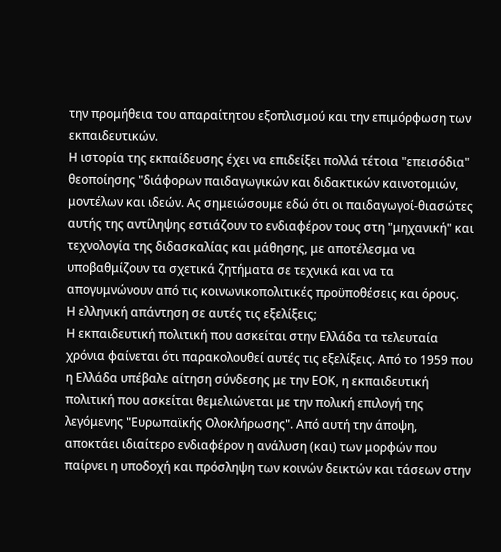την προμήθεια του απαραίτητου εξοπλισμού και την επιμόρφωση των εκπαιδευτικών.
Η ιστορία της εκπαίδευσης έχει να επιδείξει πολλά τέτοια "επεισόδια" θεοποίησης "διάφορων παιδαγωγικών και διδακτικών καινοτομιών, μοντέλων και ιδεών. Ας σημειώσουμε εδώ ότι οι παιδαγωγοί-θιασώτες αυτής της αντίληψης εστιάζουν το ενδιαφέρον τους στη "μηχανική" και τεχνολογία της διδασκαλίας και μάθησης, με αποτέλεσμα να υποβαθμίζουν τα σχετικά ζητήματα σε τεχνικά και να τα απογυμνώνουν από τις κοινωνικοπολιτικές προϋποθέσεις και όρους.
Η ελληνική απάντηση σε αυτές τις εξελίξεις;
Η εκπαιδευτική πολιτική που ασκείται στην Ελλάδα τα τελευταία χρόνια φαίνεται ότι παρακολουθεί αυτές τις εξελίξεις. Από το 1959 που η Ελλάδα υπέβαλε αίτηση σύνδεσης με την ΕΟΚ, η εκπαιδευτική πολιτική που ασκείται θεμελιώνεται με την πολική επιλογή της λεγόμενης "Ευρωπαϊκής Ολοκλήρωσης". Από αυτή την άποψη, αποκτάει ιδιαίτερο ενδιαφέρον η ανάλυση (και) των μορφών που παίρνει η υποδοχή και πρόσληψη των κοινών δεικτών και τάσεων στην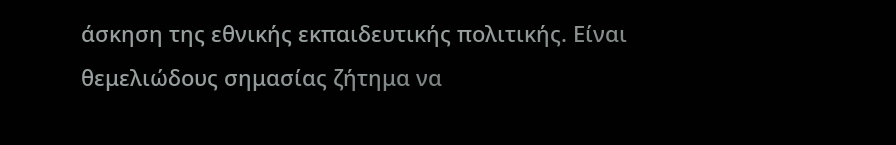άσκηση της εθνικής εκπαιδευτικής πολιτικής. Είναι θεμελιώδους σημασίας ζήτημα να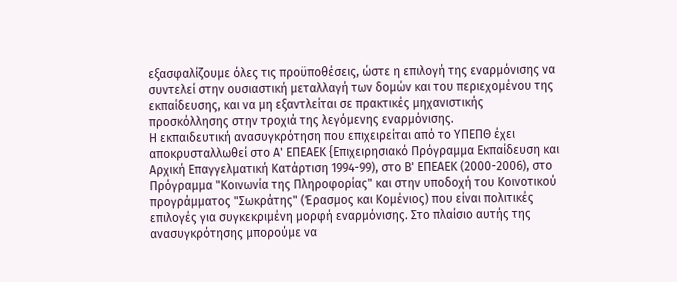εξασφαλίζουμε όλες τις προϋποθέσεις, ώστε η επιλογή της εναρμόνισης να συντελεί στην ουσιαστική μεταλλαγή των δομών και του περιεχομένου της εκπαίδευσης, και να μη εξαντλείται σε πρακτικές μηχανιστικής προσκόλλησης στην τροχιά της λεγόμενης εναρμόνισης.
Η εκπαιδευτική ανασυγκρότηση που επιχειρείται από το ΥΠΕΠΘ έχει αποκρυσταλλωθεί στο Α' ΕΠΕΑΕΚ {Επιχειρησιακό Πρόγραμμα Εκπαίδευση και Αρχική Επαγγελματική Κατάρτιση 1994-99), στο Β' ΕΠΕΑΕΚ (2000-2006), στο Πρόγραμμα "Κοινωνία της Πληροφορίας" και στην υποδοχή του Κοινοτικού προγράμματος "Σωκράτης" (Έρασμος και Κομένιος) που είναι πολιτικές επιλογές για συγκεκριμένη μορφή εναρμόνισης. Στο πλαίσιο αυτής της ανασυγκρότησης μπορούμε να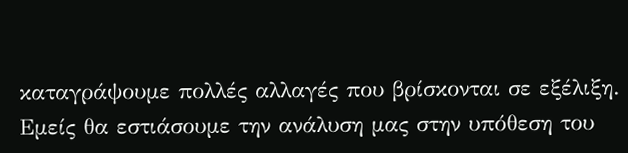καταγράψουμε πολλές αλλαγές που βρίσκονται σε εξέλιξη. Εμείς θα εστιάσουμε την ανάλυση μας στην υπόθεση του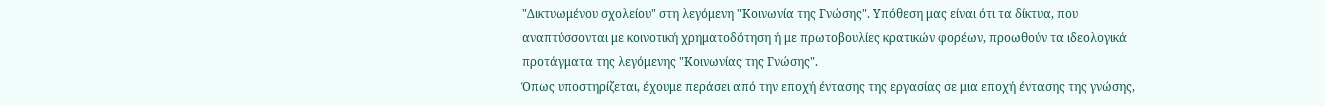"Δικτυωμένου σχολείου" στη λεγόμενη "Κοινωνία της Γνώσης". Υπόθεση μας είναι ότι τα δίκτυα, που αναπτύσσονται με κοινοτική χρηματοδότηση ή με πρωτοβουλίες κρατικών φορέων, προωθούν τα ιδεολογικά προτάγματα της λεγόμενης "Κοινωνίας της Γνώσης".
Όπως υποστηρίζεται, έχουμε περάσει από την εποχή έντασης της εργασίας σε μια εποχή έντασης της γνώσης,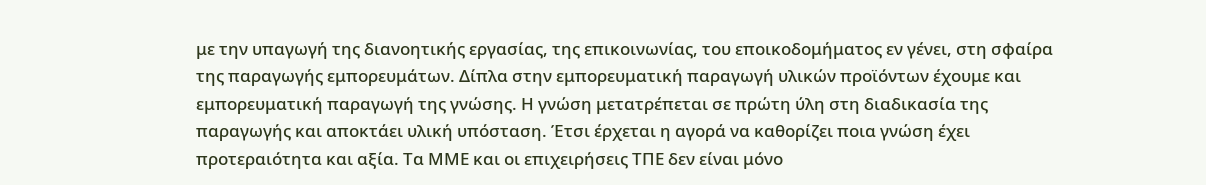με την υπαγωγή της διανοητικής εργασίας, της επικοινωνίας, του εποικοδομήματος εν γένει, στη σφαίρα της παραγωγής εμπορευμάτων. Δίπλα στην εμπορευματική παραγωγή υλικών προϊόντων έχουμε και εμπορευματική παραγωγή της γνώσης. Η γνώση μετατρέπεται σε πρώτη ύλη στη διαδικασία της παραγωγής και αποκτάει υλική υπόσταση. Έτσι έρχεται η αγορά να καθορίζει ποια γνώση έχει προτεραιότητα και αξία. Τα ΜΜΕ και οι επιχειρήσεις ΤΠΕ δεν είναι μόνο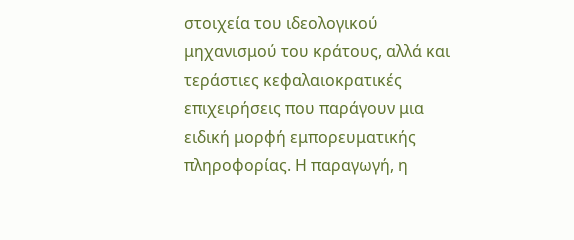στοιχεία του ιδεολογικού μηχανισμού του κράτους, αλλά και τεράστιες κεφαλαιοκρατικές επιχειρήσεις που παράγουν μια ειδική μορφή εμπορευματικής πληροφορίας. Η παραγωγή, η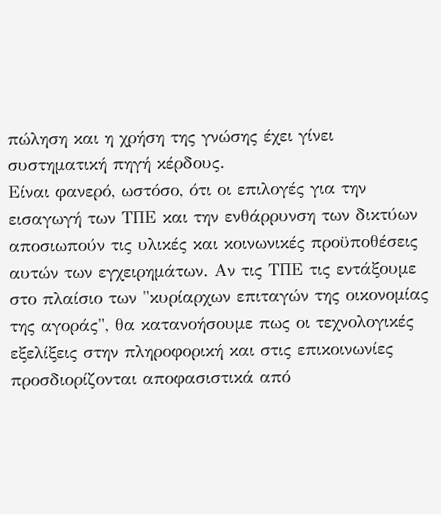πώληση και η χρήση της γνώσης έχει γίνει συστηματική πηγή κέρδους.
Είναι φανερό, ωστόσο, ότι οι επιλογές για την εισαγωγή των ΤΠΕ και την ενθάρρυνση των δικτύων αποσιωπούν τις υλικές και κοινωνικές προϋποθέσεις αυτών των εγχειρημάτων. Αν τις ΤΠΕ τις εντάξουμε στο πλαίσιο των "κυρίαρχων επιταγών της οικονομίας της αγοράς", θα κατανοήσουμε πως οι τεχνολογικές εξελίξεις στην πληροφορική και στις επικοινωνίες προσδιορίζονται αποφασιστικά από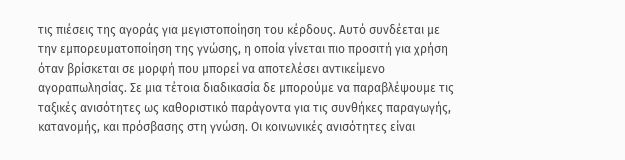τις πιέσεις της αγοράς για μεγιστοποίηση του κέρδους. Αυτό συνδέεται με την εμπορευματοποίηση της γνώσης, η οποία γίνεται πιο προσιτή για χρήση όταν βρίσκεται σε μορφή που μπορεί να αποτελέσει αντικείμενο αγοραπωλησίας. Σε μια τέτοια διαδικασία δε μπορούμε να παραβλέψουμε τις ταξικές ανισότητες ως καθοριστικό παράγοντα για τις συνθήκες παραγωγής, κατανομής, και πρόσβασης στη γνώση. Οι κοινωνικές ανισότητες είναι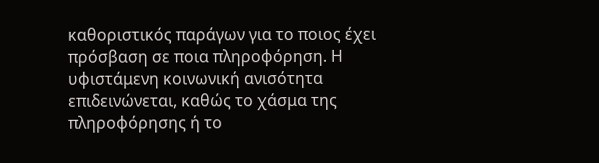καθοριστικός παράγων για το ποιος έχει πρόσβαση σε ποια πληροφόρηση. Η υφιστάμενη κοινωνική ανισότητα επιδεινώνεται, καθώς το χάσμα της πληροφόρησης ή το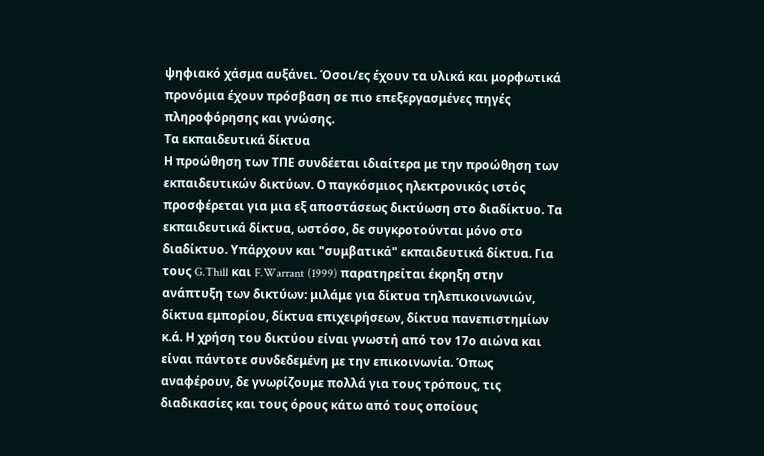ψηφιακό χάσμα αυξάνει. Όσοι/ες έχουν τα υλικά και μορφωτικά προνόμια έχουν πρόσβαση σε πιο επεξεργασμένες πηγές πληροφόρησης και γνώσης.
Τα εκπαιδευτικά δίκτυα
Η προώθηση των ΤΠΕ συνδέεται ιδιαίτερα με την προώθηση των εκπαιδευτικών δικτύων. Ο παγκόσμιος ηλεκτρονικός ιστός προσφέρεται για μια εξ αποστάσεως δικτύωση στο διαδίκτυο. Τα εκπαιδευτικά δίκτυα, ωστόσο, δε συγκροτούνται μόνο στο διαδίκτυο. Υπάρχουν και "συμβατικά" εκπαιδευτικά δίκτυα. Για τους G.Thill και F.Warrant (1999) παρατηρείται έκρηξη στην ανάπτυξη των δικτύων: μιλάμε για δίκτυα τηλεπικοινωνιών, δίκτυα εμπορίου, δίκτυα επιχειρήσεων, δίκτυα πανεπιστημίων κ.ά. Η χρήση του δικτύου είναι γνωστή από τον 17ο αιώνα και είναι πάντοτε συνδεδεμένη με την επικοινωνία. Όπως αναφέρουν, δε γνωρίζουμε πολλά για τους τρόπους, τις διαδικασίες και τους όρους κάτω από τους οποίους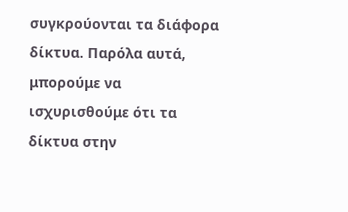συγκρούονται τα διάφορα δίκτυα. Παρόλα αυτά, μπορούμε να ισχυρισθούμε ότι τα δίκτυα στην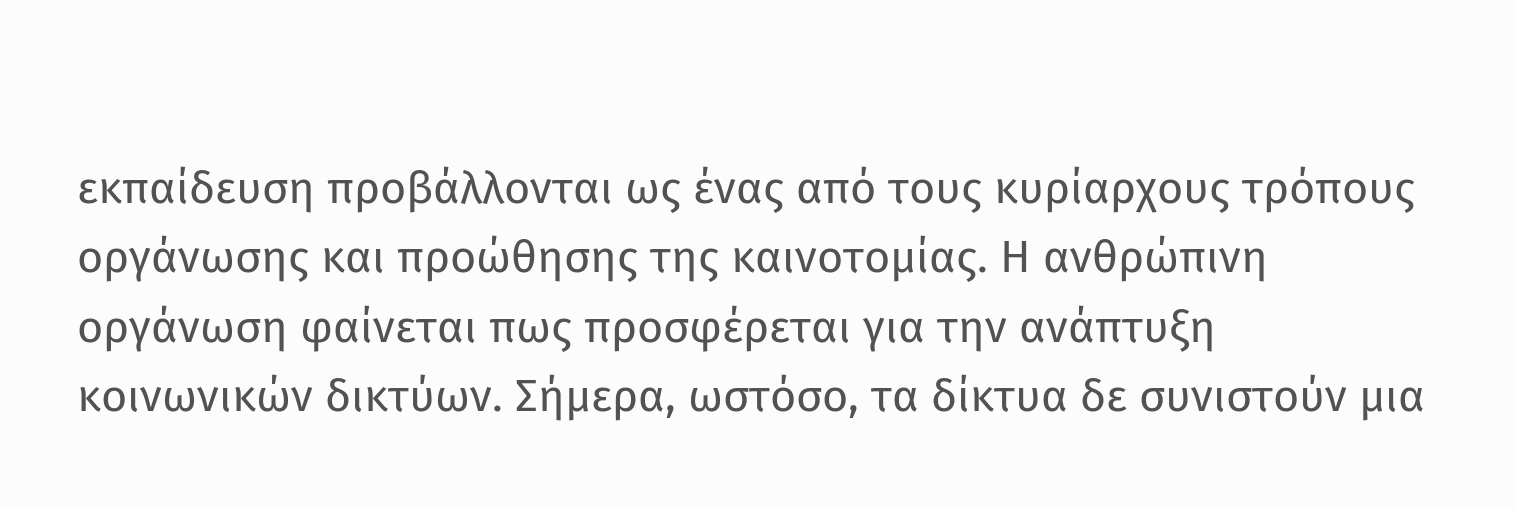εκπαίδευση προβάλλονται ως ένας από τους κυρίαρχους τρόπους οργάνωσης και προώθησης της καινοτομίας. Η ανθρώπινη οργάνωση φαίνεται πως προσφέρεται για την ανάπτυξη κοινωνικών δικτύων. Σήμερα, ωστόσο, τα δίκτυα δε συνιστούν μια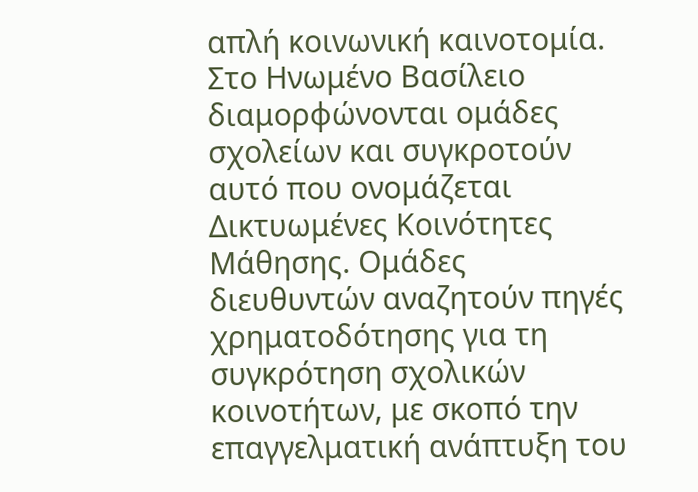απλή κοινωνική καινοτομία.
Στο Ηνωμένο Βασίλειο διαμορφώνονται ομάδες σχολείων και συγκροτούν αυτό που ονομάζεται Δικτυωμένες Κοινότητες Μάθησης. Ομάδες διευθυντών αναζητούν πηγές χρηματοδότησης για τη συγκρότηση σχολικών κοινοτήτων, με σκοπό την επαγγελματική ανάπτυξη του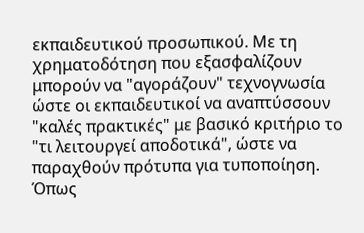εκπαιδευτικού προσωπικού. Με τη χρηματοδότηση που εξασφαλίζουν μπορούν να "αγοράζουν" τεχνογνωσία ώστε οι εκπαιδευτικοί να αναπτύσσουν "καλές πρακτικές" με βασικό κριτήριο το "τι λειτουργεί αποδοτικά", ώστε να παραχθούν πρότυπα για τυποποίηση. Όπως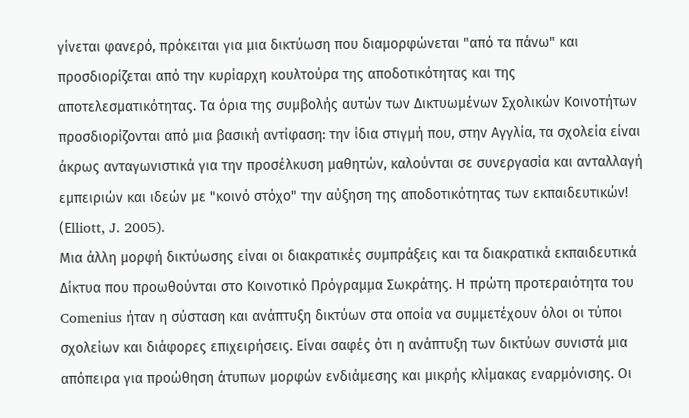γίνεται φανερό, πρόκειται για μια δικτύωση που διαμορφώνεται "από τα πάνω" και προσδιορίζεται από την κυρίαρχη κουλτούρα της αποδοτικότητας και της αποτελεσματικότητας. Τα όρια της συμβολής αυτών των Δικτυωμένων Σχολικών Κοινοτήτων προσδιορίζονται από μια βασική αντίφαση: την ίδια στιγμή που, στην Αγγλία, τα σχολεία είναι άκρως ανταγωνιστικά για την προσέλκυση μαθητών, καλούνται σε συνεργασία και ανταλλαγή εμπειριών και ιδεών με "κοινό στόχο" την αύξηση της αποδοτικότητας των εκπαιδευτικών! (Εlliott, J. 2005).
Μια άλλη μορφή δικτύωσης είναι οι διακρατικές συμπράξεις και τα διακρατικά εκπαιδευτικά Δίκτυα που προωθούνται στο Κοινοτικό Πρόγραμμα Σωκράτης. Η πρώτη προτεραιότητα του Comenius ήταν η σύσταση και ανάπτυξη δικτύων στα οποία να συμμετέχουν όλοι οι τύποι σχολείων και διάφορες επιχειρήσεις. Είναι σαφές ότι η ανάπτυξη των δικτύων συνιστά μια απόπειρα για προώθηση άτυπων μορφών ενδιάμεσης και μικρής κλίμακας εναρμόνισης. Οι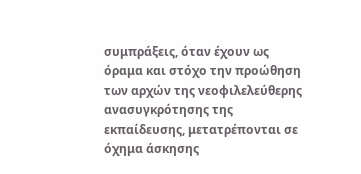συμπράξεις, όταν έχουν ως όραμα και στόχο την προώθηση των αρχών της νεοφιλελεύθερης ανασυγκρότησης της εκπαίδευσης, μετατρέπονται σε όχημα άσκησης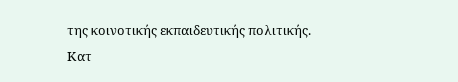της κοινοτικής εκπαιδευτικής πολιτικής.
Κατ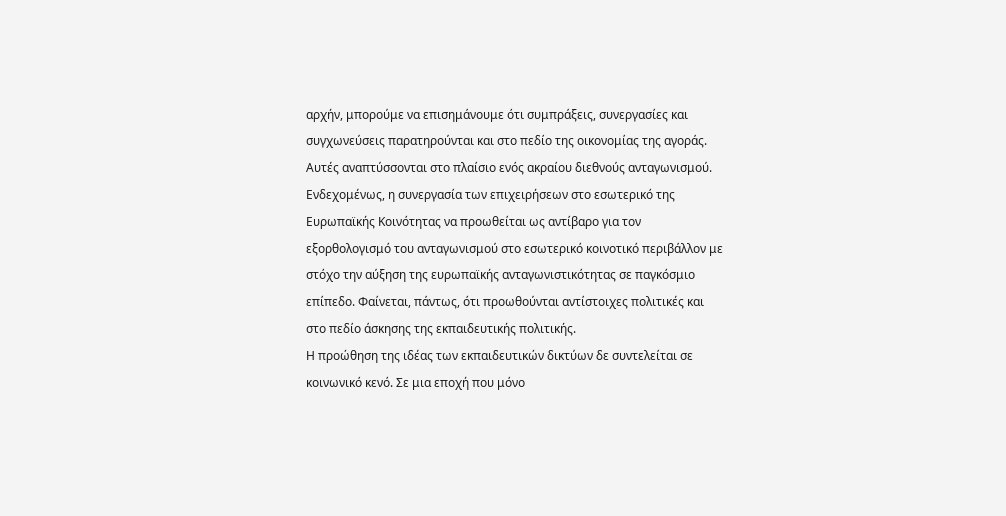αρχήν, μπορούμε να επισημάνουμε ότι συμπράξεις, συνεργασίες και συγχωνεύσεις παρατηρούνται και στο πεδίο της οικονομίας της αγοράς. Αυτές αναπτύσσονται στο πλαίσιο ενός ακραίου διεθνούς ανταγωνισμού. Ενδεχομένως, η συνεργασία των επιχειρήσεων στο εσωτερικό της Ευρωπαϊκής Κοινότητας να προωθείται ως αντίβαρο για τον εξορθολογισμό του ανταγωνισμού στο εσωτερικό κοινοτικό περιβάλλον με στόχο την αύξηση της ευρωπαϊκής ανταγωνιστικότητας σε παγκόσμιο επίπεδο. Φαίνεται, πάντως, ότι προωθούνται αντίστοιχες πολιτικές και στο πεδίο άσκησης της εκπαιδευτικής πολιτικής.
Η προώθηση της ιδέας των εκπαιδευτικών δικτύων δε συντελείται σε κοινωνικό κενό. Σε μια εποχή που μόνο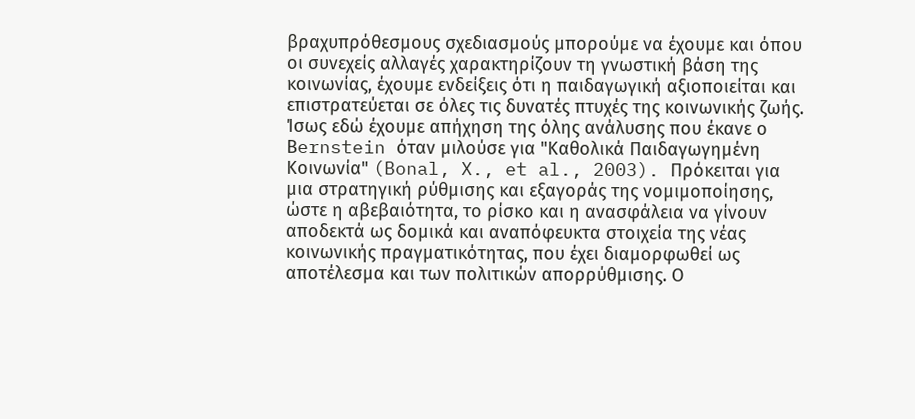βραχυπρόθεσμους σχεδιασμούς μπορούμε να έχουμε και όπου οι συνεχείς αλλαγές χαρακτηρίζουν τη γνωστική βάση της κοινωνίας, έχουμε ενδείξεις ότι η παιδαγωγική αξιοποιείται και επιστρατεύεται σε όλες τις δυνατές πτυχές της κοινωνικής ζωής. Ίσως εδώ έχουμε απήχηση της όλης ανάλυσης που έκανε ο Βernstein όταν μιλούσε για "Καθολικά Παιδαγωγημένη Κοινωνία" (Bonal, X., et al., 2003). Πρόκειται για μια στρατηγική ρύθμισης και εξαγοράς της νομιμοποίησης, ώστε η αβεβαιότητα, το ρίσκο και η ανασφάλεια να γίνουν αποδεκτά ως δομικά και αναπόφευκτα στοιχεία της νέας κοινωνικής πραγματικότητας, που έχει διαμορφωθεί ως αποτέλεσμα και των πολιτικών απορρύθμισης. Ο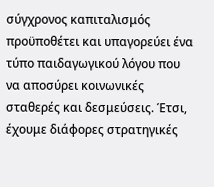σύγχρονος καπιταλισμός προϋποθέτει και υπαγορεύει ένα τύπο παιδαγωγικού λόγου που να αποσύρει κοινωνικές σταθερές και δεσμεύσεις. Έτσι, έχουμε διάφορες στρατηγικές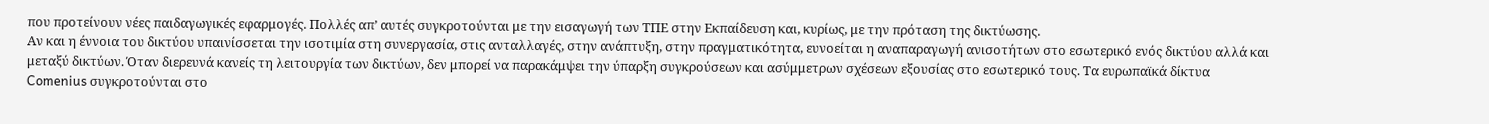που προτείνουν νέες παιδαγωγικές εφαρμογές. Πολλές απ’ αυτές συγκροτούνται με την εισαγωγή των ΤΠΕ στην Εκπαίδευση και, κυρίως, με την πρόταση της δικτύωσης.
Αν και η έννοια του δικτύου υπαινίσσεται την ισοτιμία στη συνεργασία, στις ανταλλαγές, στην ανάπτυξη, στην πραγματικότητα, ευνοείται η αναπαραγωγή ανισοτήτων στο εσωτερικό ενός δικτύου αλλά και μεταξύ δικτύων. Όταν διερευνά κανείς τη λειτουργία των δικτύων, δεν μπορεί να παρακάμψει την ύπαρξη συγκρούσεων και ασύμμετρων σχέσεων εξουσίας στο εσωτερικό τους. Τα ευρωπαϊκά δίκτυα Comenius συγκροτούνται στο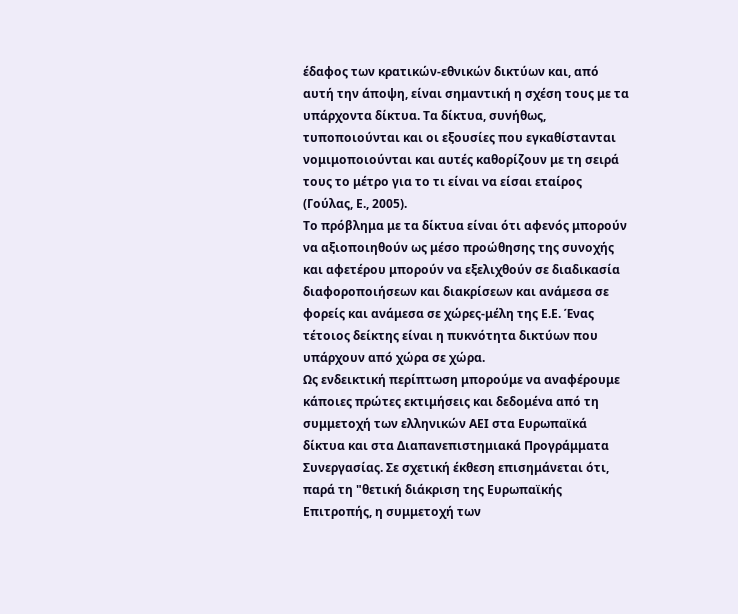έδαφος των κρατικών-εθνικών δικτύων και, από αυτή την άποψη, είναι σημαντική η σχέση τους με τα υπάρχοντα δίκτυα. Τα δίκτυα, συνήθως, τυποποιούνται και οι εξουσίες που εγκαθίστανται νομιμοποιούνται και αυτές καθορίζουν με τη σειρά τους το μέτρο για το τι είναι να είσαι εταίρος (Γούλας, Ε., 2005).
Το πρόβλημα με τα δίκτυα είναι ότι αφενός μπορούν να αξιοποιηθούν ως μέσο προώθησης της συνοχής και αφετέρου μπορούν να εξελιχθούν σε διαδικασία διαφοροποιήσεων και διακρίσεων και ανάμεσα σε φορείς και ανάμεσα σε χώρες-μέλη της Ε.Ε. Ένας τέτοιος δείκτης είναι η πυκνότητα δικτύων που υπάρχουν από χώρα σε χώρα.
Ως ενδεικτική περίπτωση μπορούμε να αναφέρουμε κάποιες πρώτες εκτιμήσεις και δεδομένα από τη συμμετοχή των ελληνικών ΑΕΙ στα Ευρωπαϊκά δίκτυα και στα Διαπανεπιστημιακά Προγράμματα Συνεργασίας. Σε σχετική έκθεση επισημάνεται ότι, παρά τη "θετική διάκριση της Ευρωπαϊκής Επιτροπής, η συμμετοχή των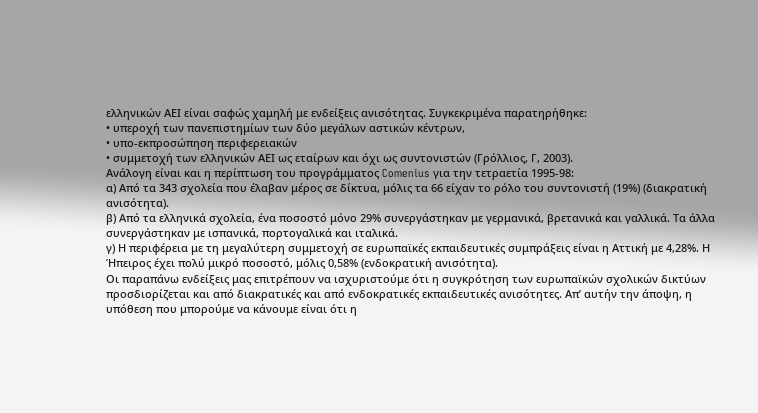ελληνικών ΑΕΙ είναι σαφώς χαμηλή με ενδείξεις ανισότητας. Συγκεκριμένα παρατηρήθηκε:
• υπεροχή των πανεπιστημίων των δύο μεγάλων αστικών κέντρων,
• υπο-εκπροσώπηση περιφερειακών
• συμμετοχή των ελληνικών ΑΕΙ ως εταίρων και όχι ως συντονιστών (Γρόλλιος, Γ, 2003).
Ανάλογη είναι και η περίπτωση του προγράμματος Comenius για την τετραετία 1995-98:
α) Από τα 343 σχολεία που έλαβαν μέρος σε δίκτυα, μόλις τα 66 είχαν το ρόλο του συντονιστή (19%) (διακρατική ανισότητα).
β) Από τα ελληνικά σχολεία, ένα ποσοστό μόνο 29% συνεργάστηκαν με γερμανικά, βρετανικά και γαλλικά. Τα άλλα συνεργάστηκαν με ισπανικά, πορτογαλικά και ιταλικά.
γ) Η περιφέρεια με τη μεγαλύτερη συμμετοχή σε ευρωπαϊκές εκπαιδευτικές συμπράξεις είναι η Αττική με 4,28%. Η Ήπειρος έχει πολύ μικρό ποσοστό, μόλις 0,58% (ενδοκρατική ανισότητα).
Οι παραπάνω ενδείξεις μας επιτρέπουν να ισχυριστούμε ότι η συγκρότηση των ευρωπαϊκών σχολικών δικτύων προσδιορίζεται και από διακρατικές και από ενδοκρατικές εκπαιδευτικές ανισότητες. Απ’ αυτήν την άποψη, η υπόθεση που μπορούμε να κάνουμε είναι ότι η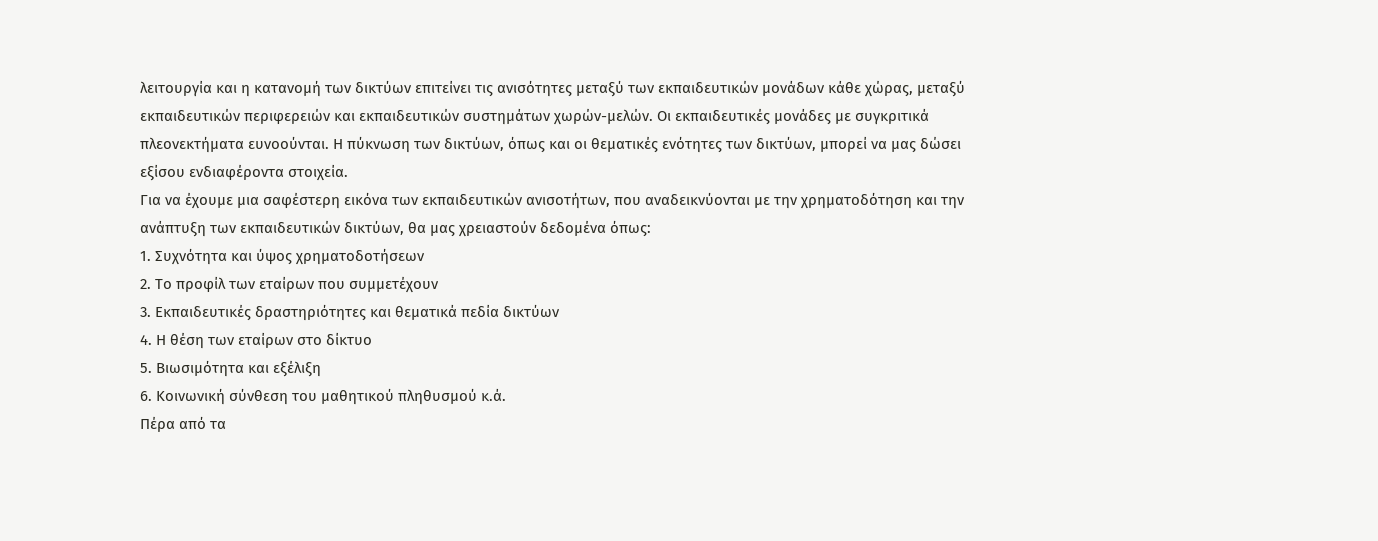λειτουργία και η κατανομή των δικτύων επιτείνει τις ανισότητες μεταξύ των εκπαιδευτικών μονάδων κάθε χώρας, μεταξύ εκπαιδευτικών περιφερειών και εκπαιδευτικών συστημάτων χωρών-μελών. Οι εκπαιδευτικές μονάδες με συγκριτικά πλεονεκτήματα ευνοούνται. Η πύκνωση των δικτύων, όπως και οι θεματικές ενότητες των δικτύων, μπορεί να μας δώσει εξίσου ενδιαφέροντα στοιχεία.
Για να έχουμε μια σαφέστερη εικόνα των εκπαιδευτικών ανισοτήτων, που αναδεικνύονται με την χρηματοδότηση και την ανάπτυξη των εκπαιδευτικών δικτύων, θα μας χρειαστούν δεδομένα όπως:
1. Συχνότητα και ύψος χρηματοδοτήσεων
2. Το προφίλ των εταίρων που συμμετέχουν
3. Εκπαιδευτικές δραστηριότητες και θεματικά πεδία δικτύων
4. Η θέση των εταίρων στο δίκτυο
5. Βιωσιμότητα και εξέλιξη
6. Κοινωνική σύνθεση του μαθητικού πληθυσμού κ.ά.
Πέρα από τα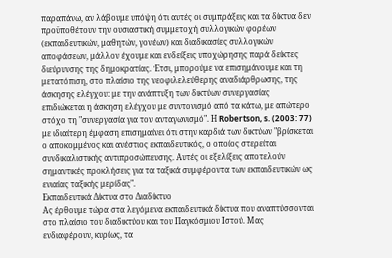παραπάνω, αν λάβουμε υπόψη ότι αυτές οι συμπράξεις και τα δίκτυα δεν προϋποθέτουν την ουσιαστική συμμετοχή συλλογικών φορέων (εκπαιδευτικών, μαθητών, γονέων) και διαδικασίες συλλογικών αποφάσεων, μάλλον έχουμε και ενδείξεις υποχώρησης παρά δείκτες διεύρυνσης της δημοκρατίας. Έτσι, μπορούμε να επισημάνουμε και τη μετατόπιση, στο πλαίσιο της νεοφιλελεύθερης αναδιάρθρωσης, της άσκησης ελέγχου: με την ανάπτυξη των δικτύων συνεργασίας επιδιώκεται η άσκηση ελέγχου με συντονισμό από τα κάτω, με απώτερο στόχο τη "συνεργασία για τον ανταγωνισμό". Η Robertson, s. (2003: 77) με ιδιαίτερη έμφαση επισημαίνει ότι στην καρδιά των δικτύων "βρίσκεται ο αποκομμένος και ανέστιος εκπαιδευτικός, ο οποίος στερείται συνδικαλιστικής αντιπροσώπευσης. Αυτές οι εξελίξεις αποτελούν σημαντικές προκλήσεις για τα ταξικά συμφέροντα των εκπαιδευτικών ως ενιαίας ταξικής μερίδας".
Εκπαιδευτικά Δίκτυα στο Διαδίκτυο
Ας έρθουμε τώρα στα λεγόμενα εκπαιδευτικά δίκτυα που αναπτύσσονται στο πλαίσιο του διαδικτύου και του Παγκόσμιου Ιστού. Μας ενδιαφέρουν, κυρίως, τα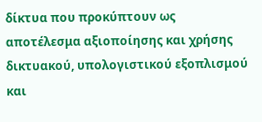δίκτυα που προκύπτουν ως αποτέλεσμα αξιοποίησης και χρήσης δικτυακού, υπολογιστικού εξοπλισμού και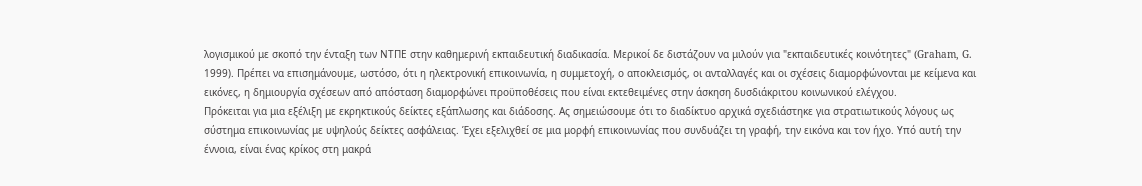λογισμικού με σκοπό την ένταξη των ΝΤΠΕ στην καθημερινή εκπαιδευτική διαδικασία. Μερικοί δε διστάζουν να μιλούν για "εκπαιδευτικές κοινότητες" (Graham, G. 1999). Πρέπει να επισημάνουμε, ωστόσο, ότι η ηλεκτρονική επικοινωνία, η συμμετοχή, ο αποκλεισμός, οι ανταλλαγές και οι σχέσεις διαμορφώνονται με κείμενα και εικόνες, η δημιουργία σχέσεων από απόσταση διαμορφώνει προϋποθέσεις που είναι εκτεθειμένες στην άσκηση δυσδιάκριτου κοινωνικού ελέγχου.
Πρόκειται για μια εξέλιξη με εκρηκτικούς δείκτες εξάπλωσης και διάδοσης. Ας σημειώσουμε ότι το διαδίκτυο αρχικά σχεδιάστηκε για στρατιωτικούς λόγους ως σύστημα επικοινωνίας με υψηλούς δείκτες ασφάλειας. Έχει εξελιχθεί σε μια μορφή επικοινωνίας που συνδυάζει τη γραφή, την εικόνα και τον ήχο. Υπό αυτή την έννοια, είναι ένας κρίκος στη μακρά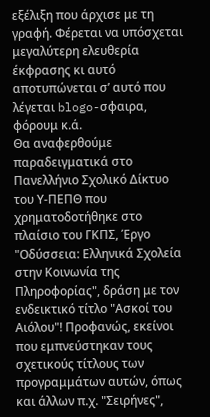εξέλιξη που άρχισε με τη γραφή. Φέρεται να υπόσχεται μεγαλύτερη ελευθερία έκφρασης κι αυτό αποτυπώνεται σ’ αυτό που λέγεται blogo-σφαιρα, φόρουμ κ.ά.
Θα αναφερθούμε παραδειγματικά στο Πανελλήνιο Σχολικό Δίκτυο του Υ-ΠΕΠΘ που χρηματοδοτήθηκε στο πλαίσιο του ΓΚΠΣ, Έργο "Οδύσσεια: Ελληνικά Σχολεία στην Κοινωνία της Πληροφορίας", δράση με τον ενδεικτικό τίτλο "Ασκοί του Αιόλου"! Προφανώς, εκείνοι που εμπνεύστηκαν τους σχετικούς τίτλους των προγραμμάτων αυτών, όπως και άλλων π.χ. "Σειρήνες",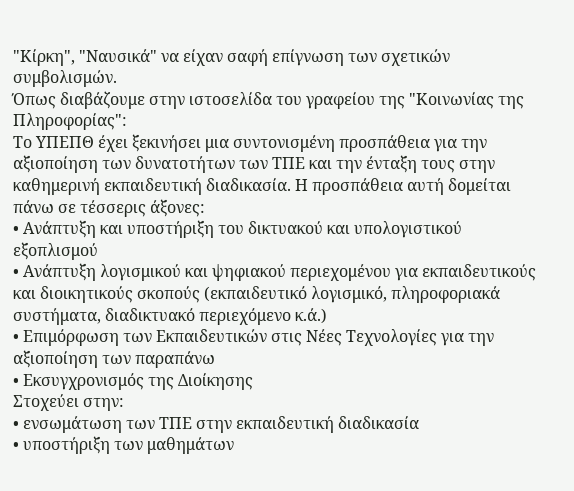"Κίρκη", "Ναυσικά" να είχαν σαφή επίγνωση των σχετικών συμβολισμών.
Όπως διαβάζουμε στην ιστοσελίδα του γραφείου της "Κοινωνίας της Πληροφορίας":
Το ΥΠΕΠΘ έχει ξεκινήσει μια συντονισμένη προσπάθεια για την αξιοποίηση των δυνατοτήτων των ΤΠΕ και την ένταξη τους στην καθημερινή εκπαιδευτική διαδικασία. Η προσπάθεια αυτή δομείται πάνω σε τέσσερις άξονες:
• Ανάπτυξη και υποστήριξη του δικτυακού και υπολογιστικού εξοπλισμού
• Ανάπτυξη λογισμικού και ψηφιακού περιεχομένου για εκπαιδευτικούς και διοικητικούς σκοπούς (εκπαιδευτικό λογισμικό, πληροφοριακά συστήματα, διαδικτυακό περιεχόμενο κ.ά.)
• Επιμόρφωση των Εκπαιδευτικών στις Νέες Τεχνολογίες για την αξιοποίηση των παραπάνω
• Εκσυγχρονισμός της Διοίκησης
Στοχεύει στην:
• ενσωμάτωση των ΤΠΕ στην εκπαιδευτική διαδικασία
• υποστήριξη των μαθημάτων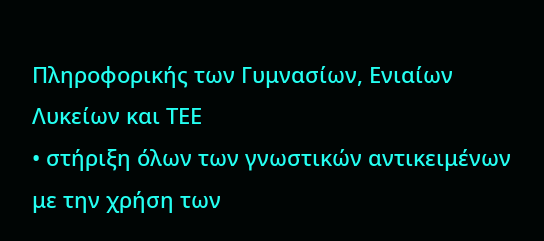Πληροφορικής των Γυμνασίων, Ενιαίων Λυκείων και ΤΕΕ
• στήριξη όλων των γνωστικών αντικειμένων με την χρήση των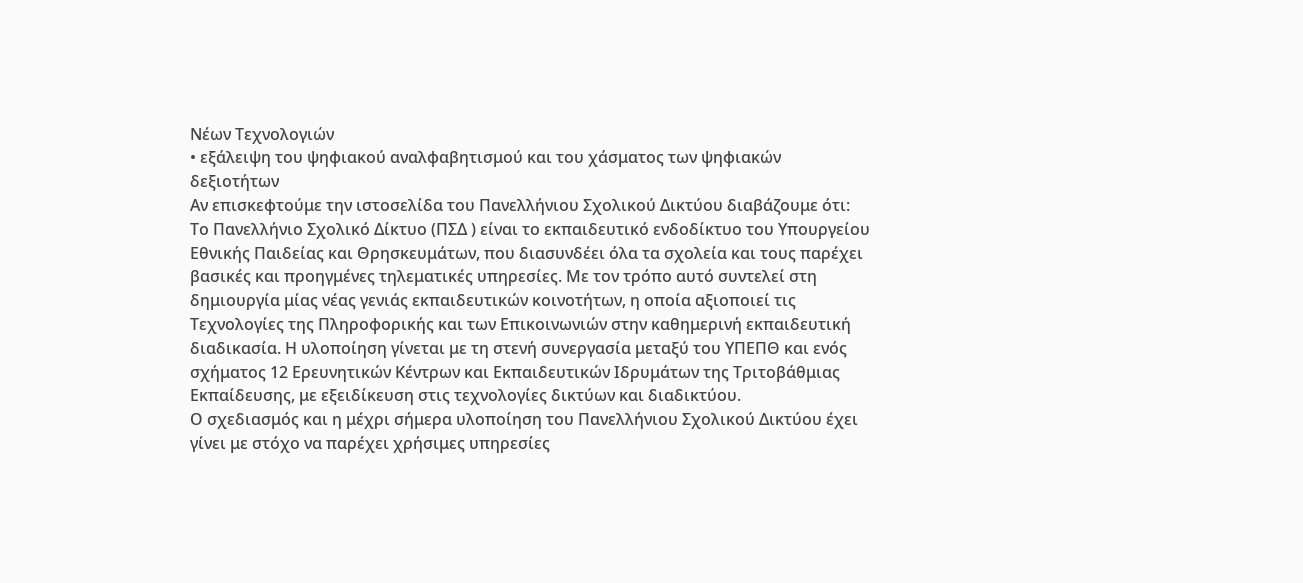Νέων Τεχνολογιών
• εξάλειψη του ψηφιακού αναλφαβητισμού και του χάσματος των ψηφιακών δεξιοτήτων
Αν επισκεφτούμε την ιστοσελίδα του Πανελλήνιου Σχολικού Δικτύου διαβάζουμε ότι:
Το Πανελλήνιο Σχολικό Δίκτυο (ΠΣΔ ) είναι το εκπαιδευτικό ενδοδίκτυο του Υπουργείου Εθνικής Παιδείας και Θρησκευμάτων, που διασυνδέει όλα τα σχολεία και τους παρέχει βασικές και προηγμένες τηλεματικές υπηρεσίες. Με τον τρόπο αυτό συντελεί στη δημιουργία μίας νέας γενιάς εκπαιδευτικών κοινοτήτων, η οποία αξιοποιεί τις Τεχνολογίες της Πληροφορικής και των Επικοινωνιών στην καθημερινή εκπαιδευτική διαδικασία. Η υλοποίηση γίνεται με τη στενή συνεργασία μεταξύ του ΥΠΕΠΘ και ενός σχήματος 12 Ερευνητικών Κέντρων και Εκπαιδευτικών Ιδρυμάτων της Τριτοβάθμιας Εκπαίδευσης, με εξειδίκευση στις τεχνολογίες δικτύων και διαδικτύου.
Ο σχεδιασμός και η μέχρι σήμερα υλοποίηση του Πανελλήνιου Σχολικού Δικτύου έχει γίνει με στόχο να παρέχει χρήσιμες υπηρεσίες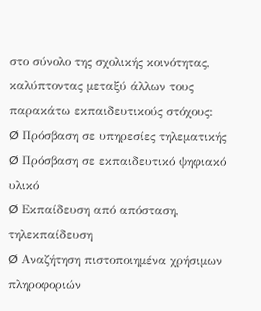στο σύνολο της σχολικής κοινότητας, καλύπτοντας μεταξύ άλλων τους παρακάτω εκπαιδευτικούς στόχους:
Ø Πρόσβαση σε υπηρεσίες τηλεματικής
Ø Πρόσβαση σε εκπαιδευτικό ψηφιακό υλικό
Ø Εκπαίδευση από απόσταση, τηλεκπαίδευση
Ø Αναζήτηση πιστοποιημένα χρήσιμων πληροφοριών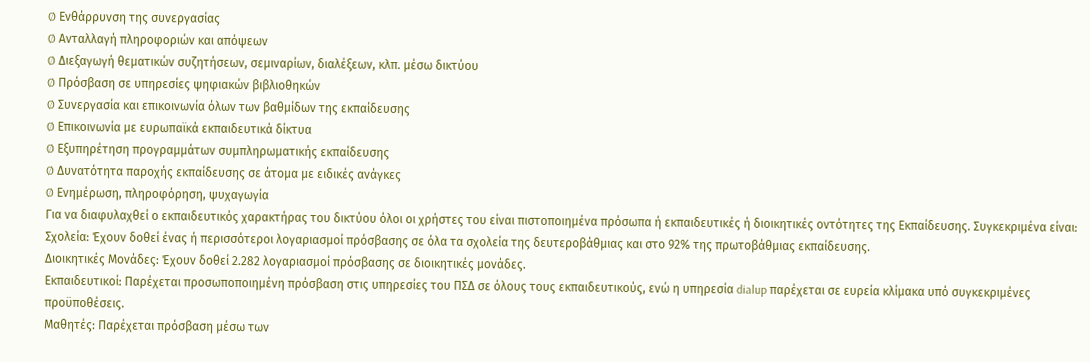Ø Ενθάρρυνση της συνεργασίας
Ø Ανταλλαγή πληροφοριών και απόψεων
Ø Διεξαγωγή θεματικών συζητήσεων, σεμιναρίων, διαλέξεων, κλπ. μέσω δικτύου
Ø Πρόσβαση σε υπηρεσίες ψηφιακών βιβλιοθηκών
Ø Συνεργασία και επικοινωνία όλων των βαθμίδων της εκπαίδευσης
Ø Επικοινωνία με ευρωπαϊκά εκπαιδευτικά δίκτυα
Ø Εξυπηρέτηση προγραμμάτων συμπληρωματικής εκπαίδευσης
Ø Δυνατότητα παροχής εκπαίδευσης σε άτομα με ειδικές ανάγκες
Ø Ενημέρωση, πληροφόρηση, ψυχαγωγία
Για να διαφυλαχθεί ο εκπαιδευτικός χαρακτήρας του δικτύου όλοι οι χρήστες του είναι πιστοποιημένα πρόσωπα ή εκπαιδευτικές ή διοικητικές οντότητες της Εκπαίδευσης. Συγκεκριμένα είναι:
Σχολεία: Έχουν δοθεί ένας ή περισσότεροι λογαριασμοί πρόσβασης σε όλα τα σχολεία της δευτεροβάθμιας και στο 92% της πρωτοβάθμιας εκπαίδευσης.
Διοικητικές Μονάδες: Έχουν δοθεί 2.282 λογαριασμοί πρόσβασης σε διοικητικές μονάδες.
Εκπαιδευτικοί: Παρέχεται προσωποποιημένη πρόσβαση στις υπηρεσίες του ΠΣΔ σε όλους τους εκπαιδευτικούς, ενώ η υπηρεσία dialup παρέχεται σε ευρεία κλίμακα υπό συγκεκριμένες προϋποθέσεις.
Μαθητές: Παρέχεται πρόσβαση μέσω των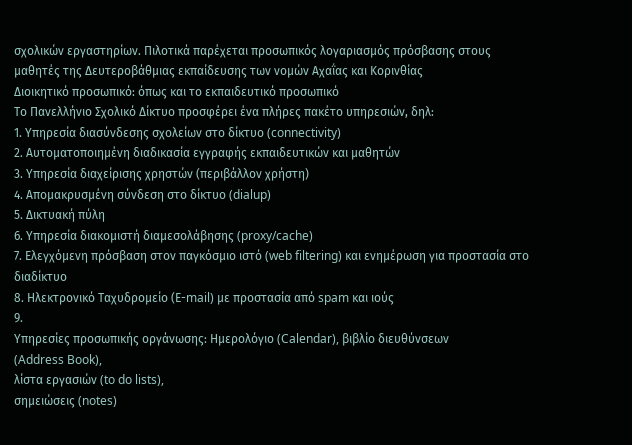σχολικών εργαστηρίων. Πιλοτικά παρέχεται προσωπικός λογαριασμός πρόσβασης στους μαθητές της Δευτεροβάθμιας εκπαίδευσης των νομών Αχαΐας και Κορινθίας
Διοικητικό προσωπικό: όπως και το εκπαιδευτικό προσωπικό
Το Πανελλήνιο Σχολικό Δίκτυο προσφέρει ένα πλήρες πακέτο υπηρεσιών, δηλ:
1. Υπηρεσία διασύνδεσης σχολείων στο δίκτυο (connectivity)
2. Αυτοματοποιημένη διαδικασία εγγραφής εκπαιδευτικών και μαθητών
3. Υπηρεσία διαχείρισης χρηστών (περιβάλλον χρήστη)
4. Απομακρυσμένη σύνδεση στο δίκτυο (dialup)
5. Δικτυακή πύλη
6. Υπηρεσία διακομιστή διαμεσολάβησης (proxy/cache)
7. Ελεγχόμενη πρόσβαση στον παγκόσμιο ιστό (web filtering) και ενημέρωση για προστασία στο διαδίκτυο
8. Ηλεκτρονικό Ταχυδρομείο (Ε-mail) με προστασία από spam και ιούς
9.
Υπηρεσίες προσωπικής οργάνωσης: Ημερολόγιο (Calendar), βιβλίο διευθύνσεων
(Address Book),
λίστα εργασιών (to do lists),
σημειώσεις (notes)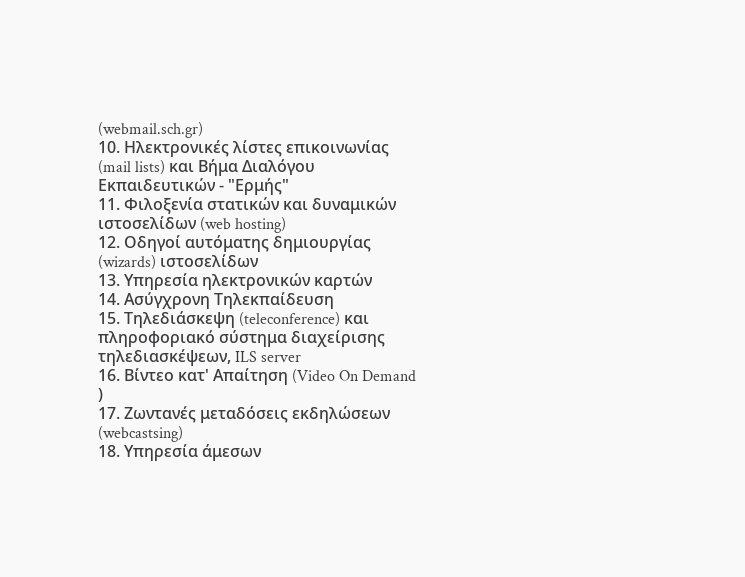(webmail.sch.gr)
10. Ηλεκτρονικές λίστες επικοινωνίας (mail lists) και Βήμα Διαλόγου Εκπαιδευτικών - "Ερμής"
11. Φιλοξενία στατικών και δυναμικών ιστοσελίδων (web hosting)
12. Οδηγοί αυτόματης δημιουργίας (wizards) ιστοσελίδων
13. Υπηρεσία ηλεκτρονικών καρτών
14. Ασύγχρονη Τηλεκπαίδευση
15. Τηλεδιάσκεψη (teleconference) και πληροφοριακό σύστημα διαχείρισης τηλεδιασκέψεων, ILS server
16. Βίντεο κατ' Απαίτηση (Video On Demand )
17. Ζωντανές μεταδόσεις εκδηλώσεων (webcastsing)
18. Υπηρεσία άμεσων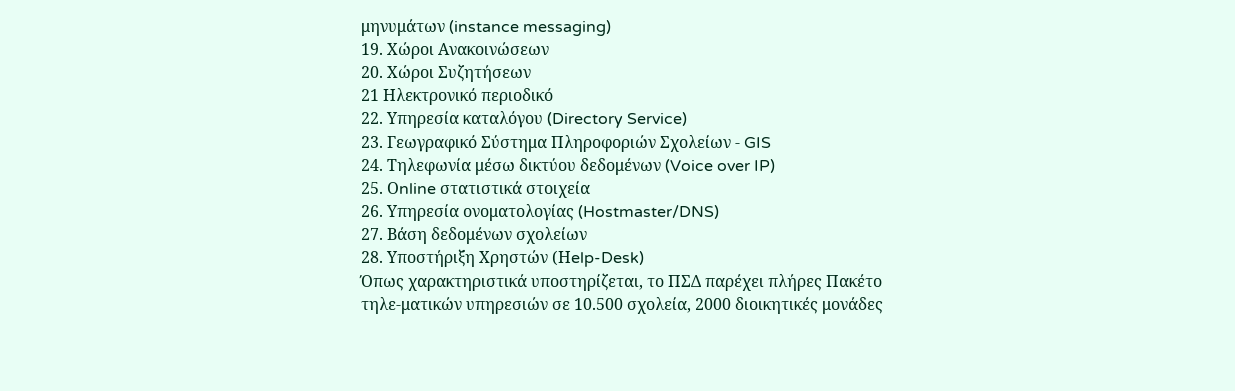μηνυμάτων (instance messaging)
19. Χώροι Ανακοινώσεων
20. Χώροι Συζητήσεων
21 Ηλεκτρονικό περιοδικό
22. Υπηρεσία καταλόγου (Directory Service)
23. Γεωγραφικό Σύστημα Πληροφοριών Σχολείων - GIS
24. Τηλεφωνία μέσω δικτύου δεδομένων (Voice over IP)
25. Οnline στατιστικά στοιχεία
26. Υπηρεσία ονοματολογίας (Hostmaster/DNS)
27. Βάση δεδομένων σχολείων
28. Υποστήριξη Χρηστών (Ηelp-Desk)
Όπως χαρακτηριστικά υποστηρίζεται, το ΠΣΔ παρέχει πλήρες Πακέτο τηλε-ματικών υπηρεσιών σε 10.500 σχολεία, 2000 διοικητικές μονάδες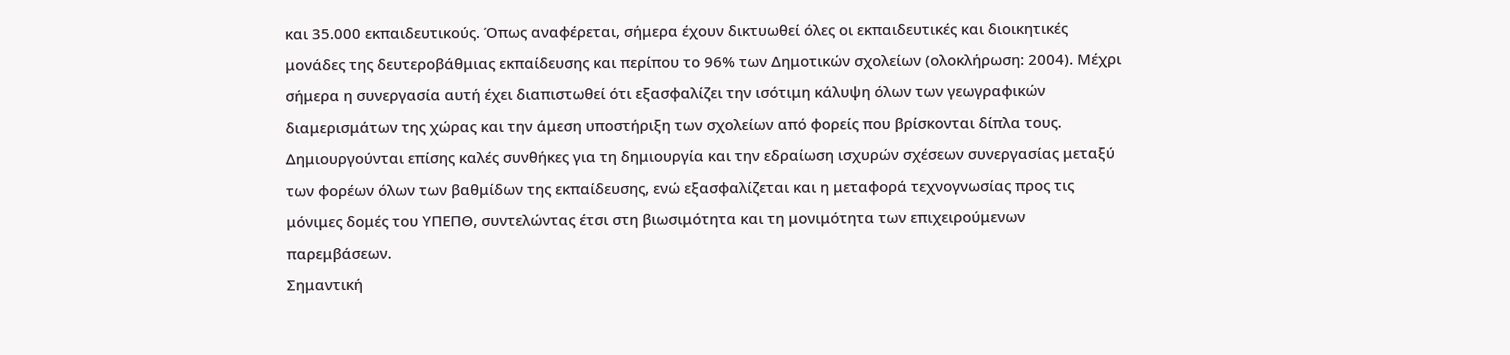και 35.000 εκπαιδευτικούς. Όπως αναφέρεται, σήμερα έχουν δικτυωθεί όλες οι εκπαιδευτικές και διοικητικές μονάδες της δευτεροβάθμιας εκπαίδευσης και περίπου το 96% των Δημοτικών σχολείων (ολοκλήρωση: 2004). Μέχρι σήμερα η συνεργασία αυτή έχει διαπιστωθεί ότι εξασφαλίζει την ισότιμη κάλυψη όλων των γεωγραφικών διαμερισμάτων της χώρας και την άμεση υποστήριξη των σχολείων από φορείς που βρίσκονται δίπλα τους. Δημιουργούνται επίσης καλές συνθήκες για τη δημιουργία και την εδραίωση ισχυρών σχέσεων συνεργασίας μεταξύ των φορέων όλων των βαθμίδων της εκπαίδευσης, ενώ εξασφαλίζεται και η μεταφορά τεχνογνωσίας προς τις μόνιμες δομές του ΥΠΕΠΘ, συντελώντας έτσι στη βιωσιμότητα και τη μονιμότητα των επιχειρούμενων παρεμβάσεων.
Σημαντική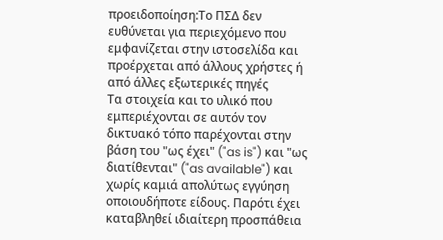προειδοποίηση:Το ΠΣΔ δεν ευθύνεται για περιεχόμενο που εμφανίζεται στην ιστοσελίδα και προέρχεται από άλλους χρήστες ή από άλλες εξωτερικές πηγές
Τα στοιχεία και το υλικό που εμπεριέχονται σε αυτόν τον δικτυακό τόπο παρέχονται στην βάση του "ως έχει" ("as is") και "ως διατίθενται" ("as available") και χωρίς καμιά απολύτως εγγύηση οποιουδήποτε είδους. Παρότι έχει καταβληθεί ιδιαίτερη προσπάθεια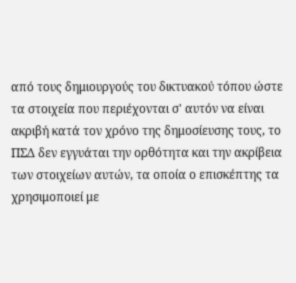από τους δημιουργούς του δικτυακού τόπου ώστε τα στοιχεία που περιέχονται σ' αυτόν να είναι ακριβή κατά τον χρόνο της δημοσίευσης τους, το ΠΣΔ δεν εγγυάται την ορθότητα και την ακρίβεια των στοιχείων αυτών, τα οποία ο επισκέπτης τα χρησιμοποιεί με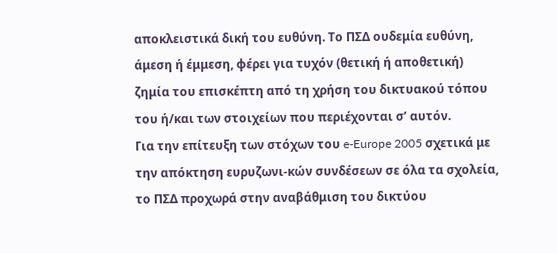αποκλειστικά δική του ευθύνη. Το ΠΣΔ ουδεμία ευθύνη, άμεση ή έμμεση, φέρει για τυχόν (θετική ή αποθετική) ζημία του επισκέπτη από τη χρήση του δικτυακού τόπου του ή/και των στοιχείων που περιέχονται σ’ αυτόν.
Για την επίτευξη των στόχων του e-Europe 2005 σχετικά με την απόκτηση ευρυζωνι-κών συνδέσεων σε όλα τα σχολεία, το ΠΣΔ προχωρά στην αναβάθμιση του δικτύου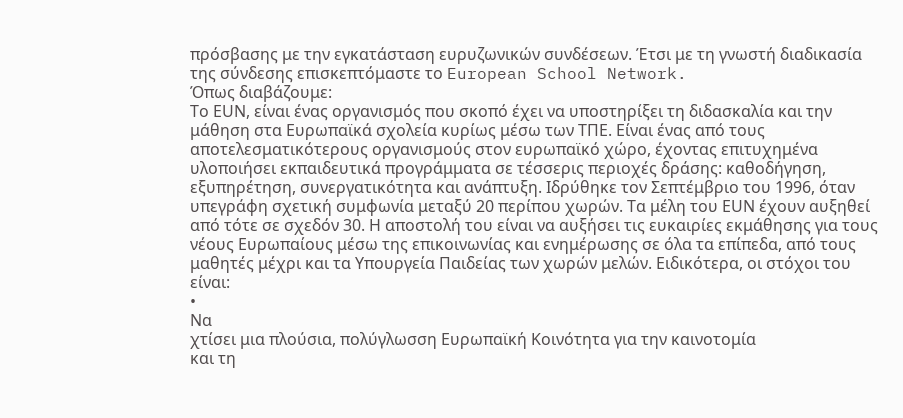πρόσβασης με την εγκατάσταση ευρυζωνικών συνδέσεων. Έτσι με τη γνωστή διαδικασία της σύνδεσης επισκεπτόμαστε το European School Network.
Όπως διαβάζουμε:
Το ΕUΝ, είναι ένας οργανισμός που σκοπό έχει να υποστηρίξει τη διδασκαλία και την μάθηση στα Ευρωπαϊκά σχολεία κυρίως μέσω των ΤΠΕ. Είναι ένας από τους αποτελεσματικότερους οργανισμούς στον ευρωπαϊκό χώρο, έχοντας επιτυχημένα υλοποιήσει εκπαιδευτικά προγράμματα σε τέσσερις περιοχές δράσης: καθοδήγηση, εξυπηρέτηση, συνεργατικότητα και ανάπτυξη. Ιδρύθηκε τον Σεπτέμβριο του 1996, όταν υπεγράφη σχετική συμφωνία μεταξύ 20 περίπου χωρών. Τα μέλη του ΕUΝ έχουν αυξηθεί από τότε σε σχεδόν 30. Η αποστολή του είναι να αυξήσει τις ευκαιρίες εκμάθησης για τους νέους Ευρωπαίους μέσω της επικοινωνίας και ενημέρωσης σε όλα τα επίπεδα, από τους μαθητές μέχρι και τα Υπουργεία Παιδείας των χωρών μελών. Ειδικότερα, οι στόχοι του είναι:
•
Να
χτίσει μια πλούσια, πολύγλωσση Ευρωπαϊκή Κοινότητα για την καινοτομία
και τη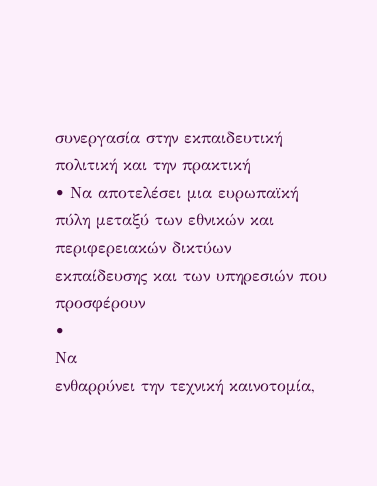συνεργασία στην εκπαιδευτική πολιτική και την πρακτική
• Να αποτελέσει μια ευρωπαϊκή πύλη μεταξύ των εθνικών και περιφερειακών δικτύων εκπαίδευσης και των υπηρεσιών που προσφέρουν
•
Να
ενθαρρύνει την τεχνική καινοτομία,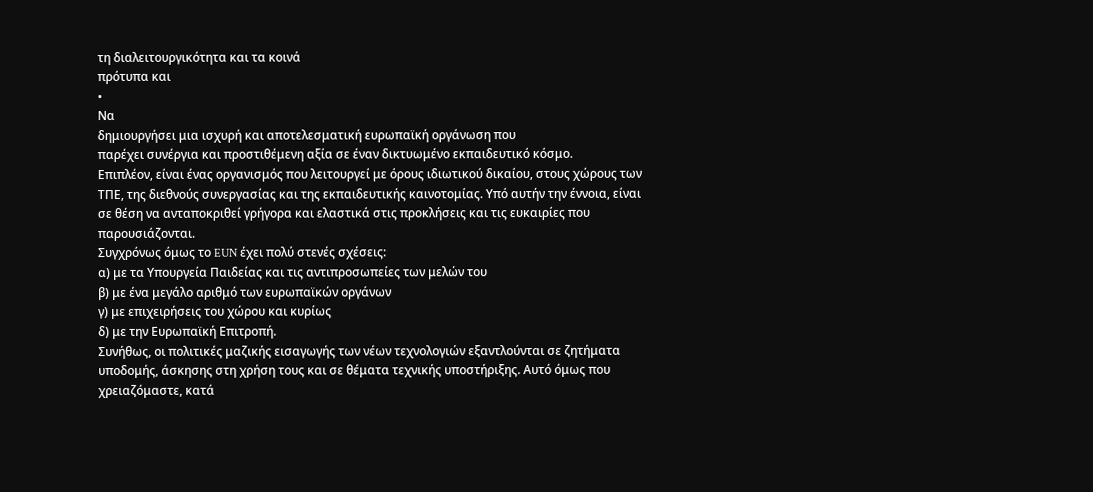τη διαλειτουργικότητα και τα κοινά
πρότυπα και
•
Να
δημιουργήσει μια ισχυρή και αποτελεσματική ευρωπαϊκή οργάνωση που
παρέχει συνέργια και προστιθέμενη αξία σε έναν δικτυωμένο εκπαιδευτικό κόσμο.
Επιπλέον, είναι ένας οργανισμός που λειτουργεί με όρους ιδιωτικού δικαίου, στους χώρους των ΤΠΕ, της διεθνούς συνεργασίας και της εκπαιδευτικής καινοτομίας. Υπό αυτήν την έννοια, είναι σε θέση να ανταποκριθεί γρήγορα και ελαστικά στις προκλήσεις και τις ευκαιρίες που παρουσιάζονται.
Συγχρόνως όμως το EUN έχει πολύ στενές σχέσεις:
α) με τα Υπουργεία Παιδείας και τις αντιπροσωπείες των μελών του
β) με ένα μεγάλο αριθμό των ευρωπαϊκών οργάνων
γ) με επιχειρήσεις του χώρου και κυρίως
δ) με την Ευρωπαϊκή Επιτροπή.
Συνήθως, οι πολιτικές μαζικής εισαγωγής των νέων τεχνολογιών εξαντλούνται σε ζητήματα υποδομής, άσκησης στη χρήση τους και σε θέματα τεχνικής υποστήριξης. Αυτό όμως που χρειαζόμαστε, κατά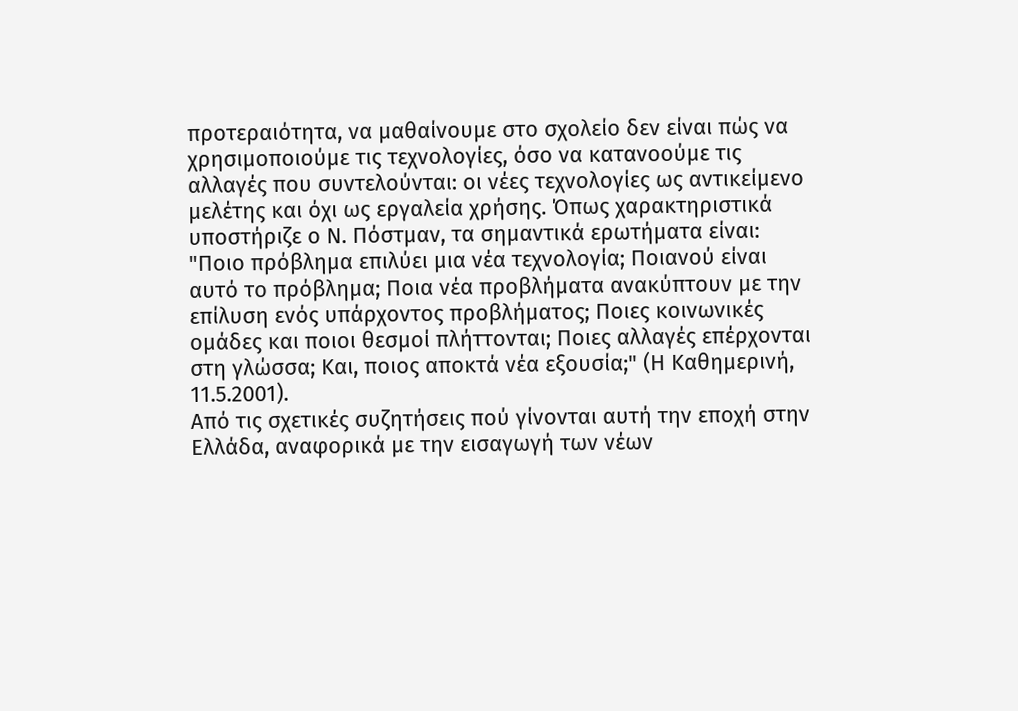προτεραιότητα, να μαθαίνουμε στο σχολείο δεν είναι πώς να χρησιμοποιούμε τις τεχνολογίες, όσο να κατανοούμε τις αλλαγές που συντελούνται: οι νέες τεχνολογίες ως αντικείμενο μελέτης και όχι ως εργαλεία χρήσης. Όπως χαρακτηριστικά υποστήριζε ο Ν. Πόστμαν, τα σημαντικά ερωτήματα είναι: "Ποιο πρόβλημα επιλύει μια νέα τεχνολογία; Ποιανού είναι αυτό το πρόβλημα; Ποια νέα προβλήματα ανακύπτουν με την επίλυση ενός υπάρχοντος προβλήματος; Ποιες κοινωνικές ομάδες και ποιοι θεσμοί πλήττονται; Ποιες αλλαγές επέρχονται στη γλώσσα; Και, ποιος αποκτά νέα εξουσία;" (Η Καθημερινή, 11.5.2001).
Από τις σχετικές συζητήσεις πού γίνονται αυτή την εποχή στην Ελλάδα, αναφορικά με την εισαγωγή των νέων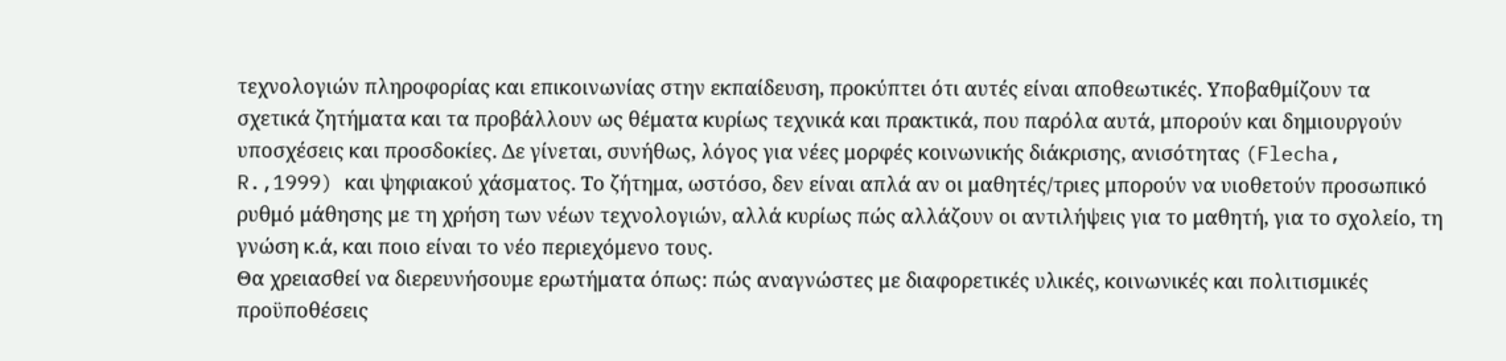τεχνολογιών πληροφορίας και επικοινωνίας στην εκπαίδευση, προκύπτει ότι αυτές είναι αποθεωτικές. Υποβαθμίζουν τα σχετικά ζητήματα και τα προβάλλουν ως θέματα κυρίως τεχνικά και πρακτικά, που παρόλα αυτά, μπορούν και δημιουργούν υποσχέσεις και προσδοκίες. Δε γίνεται, συνήθως, λόγος για νέες μορφές κοινωνικής διάκρισης, ανισότητας (Flecha, R.,1999) και ψηφιακού χάσματος. Το ζήτημα, ωστόσο, δεν είναι απλά αν οι μαθητές/τριες μπορούν να υιοθετούν προσωπικό ρυθμό μάθησης με τη χρήση των νέων τεχνολογιών, αλλά κυρίως πώς αλλάζουν οι αντιλήψεις για το μαθητή, για το σχολείο, τη γνώση κ.ά, και ποιο είναι το νέο περιεχόμενο τους.
Θα χρειασθεί να διερευνήσουμε ερωτήματα όπως: πώς αναγνώστες με διαφορετικές υλικές, κοινωνικές και πολιτισμικές προϋποθέσεις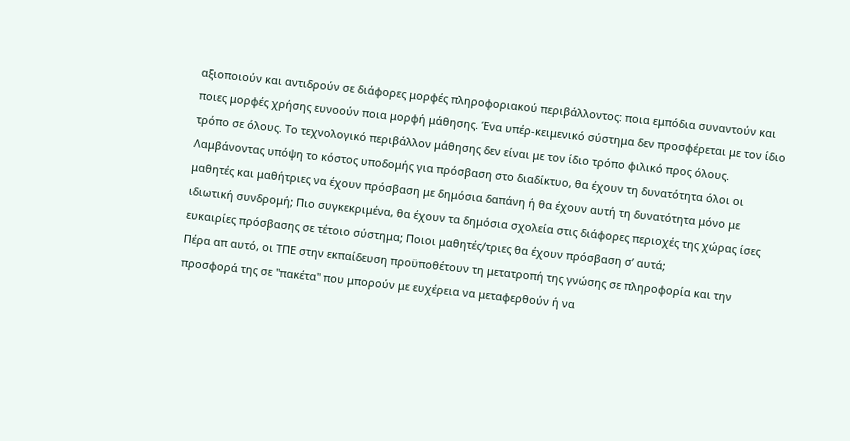αξιοποιούν και αντιδρούν σε διάφορες μορφές πληροφοριακού περιβάλλοντος: ποια εμπόδια συναντούν και ποιες μορφές χρήσης ευνοούν ποια μορφή μάθησης. Ένα υπέρ-κειμενικό σύστημα δεν προσφέρεται με τον ίδιο τρόπο σε όλους. Το τεχνολογικό περιβάλλον μάθησης δεν είναι με τον ίδιο τρόπο φιλικό προς όλους. Λαμβάνοντας υπόψη το κόστος υποδομής για πρόσβαση στο διαδίκτυο, θα έχουν τη δυνατότητα όλοι οι μαθητές και μαθήτριες να έχουν πρόσβαση με δημόσια δαπάνη ή θα έχουν αυτή τη δυνατότητα μόνο με ιδιωτική συνδρομή; Πιο συγκεκριμένα, θα έχουν τα δημόσια σχολεία στις διάφορες περιοχές της χώρας ίσες ευκαιρίες πρόσβασης σε τέτοιο σύστημα; Ποιοι μαθητές/τριες θα έχουν πρόσβαση σ’ αυτά;
Πέρα απ αυτό, οι ΤΠΕ στην εκπαίδευση προϋποθέτουν τη μετατροπή της γνώσης σε πληροφορία και την προσφορά της σε "πακέτα" που μπορούν με ευχέρεια να μεταφερθούν ή να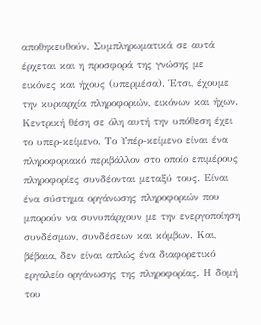αποθηκευθούν. Συμπληρωματικά σε αυτά έρχεται και η προσφορά της γνώσης με εικόνες και ήχους (υπερμέσα). Έτσι, έχουμε την κυριαρχία πληροφοριών, εικόνων και ήχων. Κεντρική θέση σε όλη αυτή την υπόθεση έχει το υπερ-κείμενο. Το Υπέρ-κείμενο είναι ένα πληροφοριακό περιβάλλον στο οποίο επιμέρους πληροφορίες συνδέονται μεταξύ τους. Είναι ένα σύστημα οργάνωσης πληροφοριών που μπορούν να συνυπάρχουν με την ενεργοποίηση συνδέσμων, συνδέσεων και κόμβων. Και, βέβαια, δεν είναι απλώς ένα διαφορετικό εργαλείο οργάνωσης της πληροφορίας. Η δομή του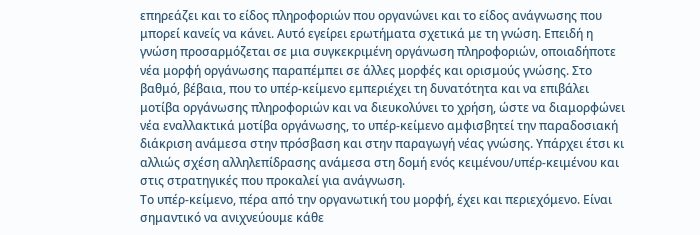επηρεάζει και το είδος πληροφοριών που οργανώνει και το είδος ανάγνωσης που μπορεί κανείς να κάνει. Αυτό εγείρει ερωτήματα σχετικά με τη γνώση. Επειδή η γνώση προσαρμόζεται σε μια συγκεκριμένη οργάνωση πληροφοριών, οποιαδήποτε νέα μορφή οργάνωσης παραπέμπει σε άλλες μορφές και ορισμούς γνώσης. Στο βαθμό, βέβαια, που το υπέρ-κείμενο εμπεριέχει τη δυνατότητα και να επιβάλει μοτίβα οργάνωσης πληροφοριών και να διευκολύνει το χρήση, ώστε να διαμορφώνει νέα εναλλακτικά μοτίβα οργάνωσης, το υπέρ-κείμενο αμφισβητεί την παραδοσιακή διάκριση ανάμεσα στην πρόσβαση και στην παραγωγή νέας γνώσης. Υπάρχει έτσι κι αλλιώς σχέση αλληλεπίδρασης ανάμεσα στη δομή ενός κειμένου/υπέρ-κειμένου και στις στρατηγικές που προκαλεί για ανάγνωση.
Το υπέρ-κείμενο, πέρα από την οργανωτική του μορφή, έχει και περιεχόμενο. Είναι σημαντικό να ανιχνεύουμε κάθε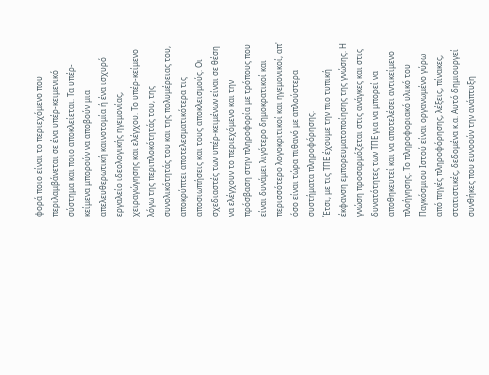φορά ποιο είναι το περιεχόμενο που περιλαμβάνεται σε ένα υπέρ-κειμενικό σύστημα και ποιο αποκλείεται. Τα υπέρ-κείμενα μπορούν να αποβούν μια απελευθερωτική καινοτομία ή ένα ισχυρό εργαλείο ιδεολογικής ηγεμονίας, χειραγώγησης και ελέγχου. Το υπέρ-κείμενο λόγω της περιπλοκότητάς του, της συνολικότητάς του και της πολυμέρειας του, αποκρύπτει αποτελεσματικότερα τις αποσιωπήσεις και τους αποκλεισμούς. Οι σχεδιαστές των υπέρ-κειμένων είναι σε θέση να ελέγχουν το περιεχόμενο και την πρόσβαση στην πληροφορία με τρόπους που είναι δυνάμει λιγότερο δημοκρατικοί και περισσότερο λογοκριτικοί και ηγεμονικοί, απ' όσο είναι τώρα πιθανό με απλούστερα συστήματα πληροφόρησης.
Έτσι, με τις ΤΠΕ έχουμε την πιο τυπική έκφανση εμπορευματοποίησης της γνώσης. Η γνώση προσαρμόζεται στις ανάγκες και στις δυνατότητες των ΤΠΕ για να μπορεί να αποθηκευτεί και να αποτελέσει αντικείμενο πλοήγησης. Το πληροφοριακό υλικό του Παγκόσμιου Ιστού είναι οργανωμένο γύρω από πηγές πληροφόρησης, λέξεις, πίνακες, στατιστικές, δεδομένα κ.α. Αυτό δημιουργεί συνθήκες που ευνοούν την ανάπτυξη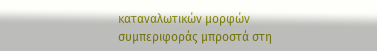καταναλωτικών μορφών συμπεριφοράς μπροστά στη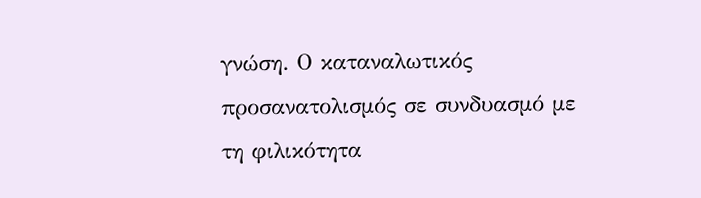γνώση. Ο καταναλωτικός προσανατολισμός σε συνδυασμό με τη φιλικότητα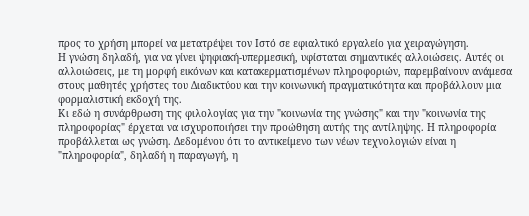προς το χρήση μπορεί να μετατρέψει τον Ιστό σε εφιαλτικό εργαλείο για χειραγώγηση.
Η γνώση δηλαδή, για να γίνει ψηφιακή-υπερμεσική, υφίσταται σημαντικές αλλοιώσεις. Αυτές οι αλλοιώσεις, με τη μορφή εικόνων και κατακερματισμένων πληροφοριών, παρεμβαίνουν ανάμεσα στους μαθητές χρήστες του Διαδικτύου και την κοινωνική πραγματικότητα και προβάλλουν μια φορμαλιστική εκδοχή της.
Κι εδώ η συνάρθρωση της φιλολογίας για την "κοινωνία της γνώσης" και την "κοινωνία της πληροφορίας" έρχεται να ισχυροποιήσει την προώθηση αυτής της αντίληψης. Η πληροφορία προβάλλεται ως γνώση. Δεδομένου ότι το αντικείμενο των νέων τεχνολογιών είναι η "πληροφορία", δηλαδή η παραγωγή, η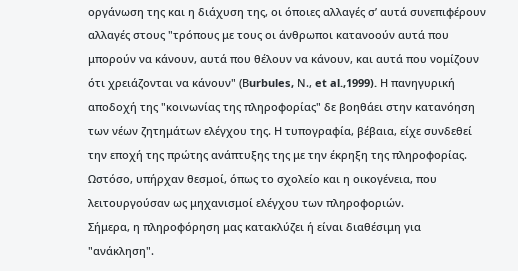οργάνωση της και η διάχυση της, οι όποιες αλλαγές σ’ αυτά συνεπιφέρουν αλλαγές στους "τρόπους με τους οι άνθρωποι κατανοούν αυτά που μπορούν να κάνουν, αυτά που θέλουν να κάνουν, και αυτά που νομίζουν ότι χρειάζονται να κάνουν" (Βurbules, Ν., et al.,1999). Η πανηγυρική αποδοχή της "κοινωνίας της πληροφορίας" δε βοηθάει στην κατανόηση των νέων ζητημάτων ελέγχου της. Η τυπογραφία, βέβαια, είχε συνδεθεί την εποχή της πρώτης ανάπτυξης της με την έκρηξη της πληροφορίας. Ωστόσο, υπήρχαν θεσμοί, όπως το σχολείο και η οικογένεια, που λειτουργούσαν ως μηχανισμοί ελέγχου των πληροφοριών.
Σήμερα, η πληροφόρηση μας κατακλύζει ή είναι διαθέσιμη για "ανάκληση".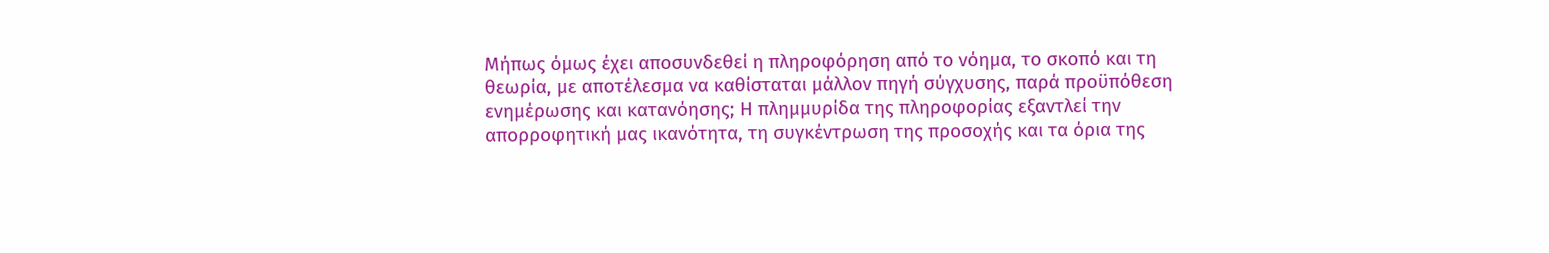Μήπως όμως έχει αποσυνδεθεί η πληροφόρηση από το νόημα, το σκοπό και τη θεωρία, με αποτέλεσμα να καθίσταται μάλλον πηγή σύγχυσης, παρά προϋπόθεση ενημέρωσης και κατανόησης; Η πλημμυρίδα της πληροφορίας εξαντλεί την απορροφητική μας ικανότητα, τη συγκέντρωση της προσοχής και τα όρια της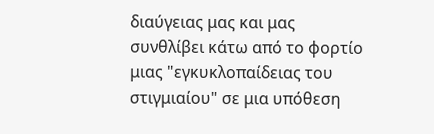διαύγειας μας και μας συνθλίβει κάτω από το φορτίο μιας "εγκυκλοπαίδειας του στιγμιαίου" σε μια υπόθεση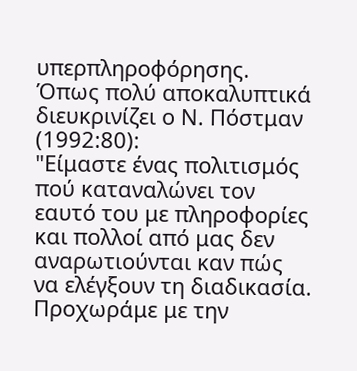υπερπληροφόρησης. Όπως πολύ αποκαλυπτικά διευκρινίζει ο Ν. Πόστμαν (1992:80):
"Είμαστε ένας πολιτισμός πού καταναλώνει τον εαυτό του με πληροφορίες και πολλοί από μας δεν αναρωτιούνται καν πώς να ελέγξουν τη διαδικασία. Προχωράμε με την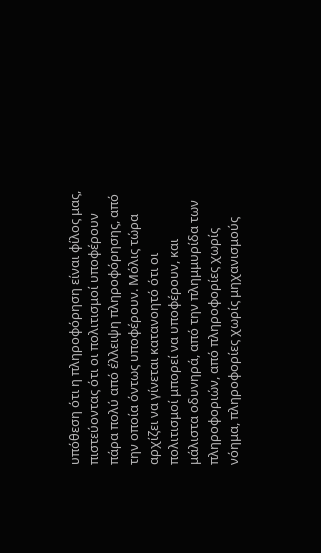υπόθεση ότι η πληροφόρηση είναι φίλος μας, πιστεύοντας ότι οι πολιτισμοί υποφέρουν πάρα πολύ από έλλειψη πληροφόρησης, από την οποία όντως υποφέρουν. Μόλις τώρα αρχίζει να γίνεται κατανοητό ότι οι πολιτισμοί μπορεί να υποφέρουν, και μάλιστα οδυνηρά, από την πλημμυρίδα των πληροφοριών, από πληροφορίες χωρίς νόημα, πληροφορίες χωρίς μηχανισμούς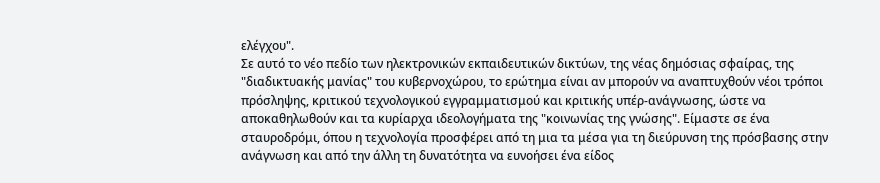ελέγχου".
Σε αυτό το νέο πεδίο των ηλεκτρονικών εκπαιδευτικών δικτύων, της νέας δημόσιας σφαίρας, της "διαδικτυακής μανίας" του κυβερνοχώρου, το ερώτημα είναι αν μπορούν να αναπτυχθούν νέοι τρόποι πρόσληψης, κριτικού τεχνολογικού εγγραμματισμού και κριτικής υπέρ-ανάγνωσης, ώστε να αποκαθηλωθούν και τα κυρίαρχα ιδεολογήματα της "κοινωνίας της γνώσης". Είμαστε σε ένα σταυροδρόμι, όπου η τεχνολογία προσφέρει από τη μια τα μέσα για τη διεύρυνση της πρόσβασης στην ανάγνωση και από την άλλη τη δυνατότητα να ευνοήσει ένα είδος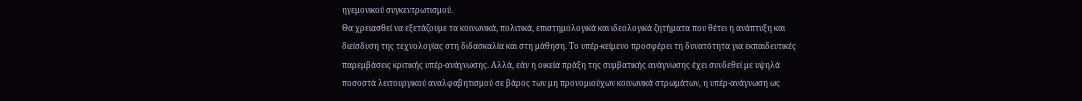ηγεμονικού συγκεντρωτισμού.
Θα χρειασθεί να εξετάζουμε τα κοινωνικά, πολιτικά, επιστημολογικά και ιδεολογικά ζητήματα που θέτει η ανάπτυξη και διείσδυση της τεχνολογίας στη διδασκαλία και στη μάθηση. Το υπέρ-κείμενο προσφέρει τη δυνατότητα για εκπαιδευτικές παρεμβάσεις κριτικής υπέρ-ανάγνωσης. Αλλά, εάν η οικεία πράξη της συμβατικής ανάγνωσης έχει συνδεθεί με υψηλά ποσοστά λειτουργικού αναλφαβητισμού σε βάρος των μη προνομιούχων κοινωνικά στρωμάτων, η υπέρ-ανάγνωση ως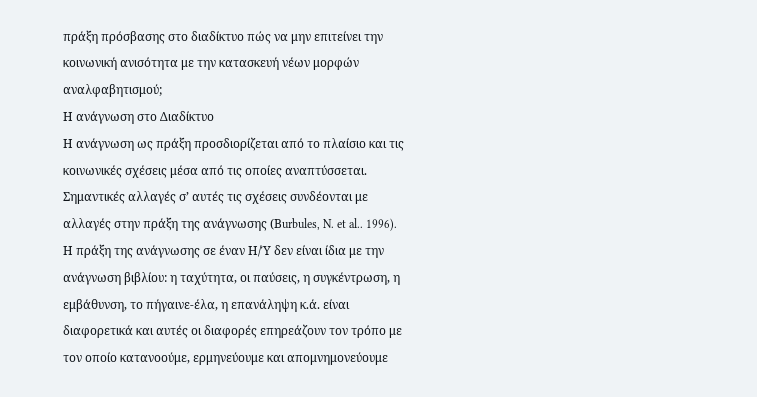πράξη πρόσβασης στο διαδίκτυο πώς να μην επιτείνει την κοινωνική ανισότητα με την κατασκευή νέων μορφών αναλφαβητισμού;
Η ανάγνωση στο Διαδίκτυο
Η ανάγνωση ως πράξη προσδιορίζεται από το πλαίσιο και τις κοινωνικές σχέσεις μέσα από τις οποίες αναπτύσσεται. Σημαντικές αλλαγές σ’ αυτές τις σχέσεις συνδέονται με αλλαγές στην πράξη της ανάγνωσης (Βurbules, N. et al.. 1996).
Η πράξη της ανάγνωσης σε έναν Η/Ύ δεν είναι ίδια με την ανάγνωση βιβλίου: η ταχύτητα, οι παύσεις, η συγκέντρωση, η εμβάθυνση, το πήγαινε-έλα, η επανάληψη κ.ά. είναι διαφορετικά και αυτές οι διαφορές επηρεάζουν τον τρόπο με τον οποίο κατανοούμε, ερμηνεύουμε και απομνημονεύουμε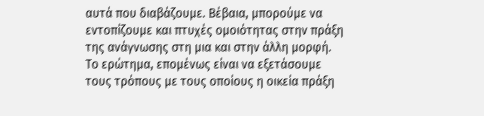αυτά που διαβάζουμε. Βέβαια, μπορούμε να εντοπίζουμε και πτυχές ομοιότητας στην πράξη της ανάγνωσης στη μια και στην άλλη μορφή. Το ερώτημα, επομένως είναι να εξετάσουμε τους τρόπους με τους οποίους η οικεία πράξη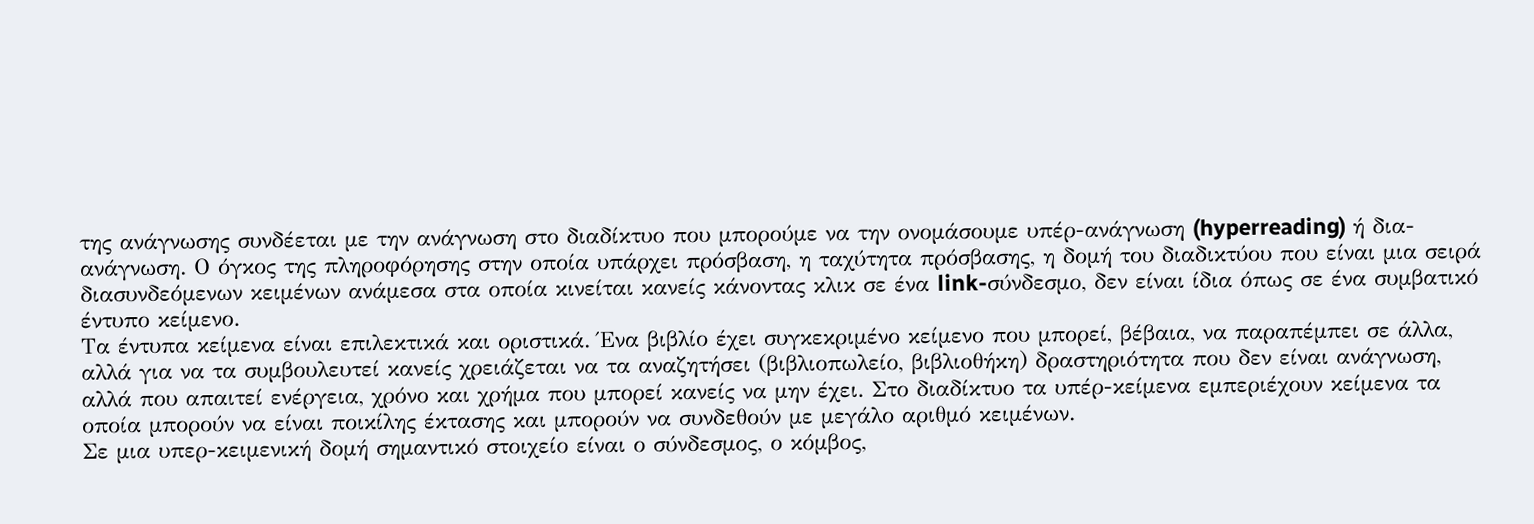της ανάγνωσης συνδέεται με την ανάγνωση στο διαδίκτυο που μπορούμε να την ονομάσουμε υπέρ-ανάγνωση (hyperreading) ή δια-ανάγνωση. Ο όγκος της πληροφόρησης στην οποία υπάρχει πρόσβαση, η ταχύτητα πρόσβασης, η δομή του διαδικτύου που είναι μια σειρά διασυνδεόμενων κειμένων ανάμεσα στα οποία κινείται κανείς κάνοντας κλικ σε ένα link-σύνδεσμο, δεν είναι ίδια όπως σε ένα συμβατικό έντυπο κείμενο.
Τα έντυπα κείμενα είναι επιλεκτικά και οριστικά. Ένα βιβλίο έχει συγκεκριμένο κείμενο που μπορεί, βέβαια, να παραπέμπει σε άλλα, αλλά για να τα συμβουλευτεί κανείς χρειάζεται να τα αναζητήσει (βιβλιοπωλείο, βιβλιοθήκη) δραστηριότητα που δεν είναι ανάγνωση, αλλά που απαιτεί ενέργεια, χρόνο και χρήμα που μπορεί κανείς να μην έχει. Στο διαδίκτυο τα υπέρ-κείμενα εμπεριέχουν κείμενα τα οποία μπορούν να είναι ποικίλης έκτασης και μπορούν να συνδεθούν με μεγάλο αριθμό κειμένων.
Σε μια υπερ-κειμενική δομή σημαντικό στοιχείο είναι ο σύνδεσμος, ο κόμβος,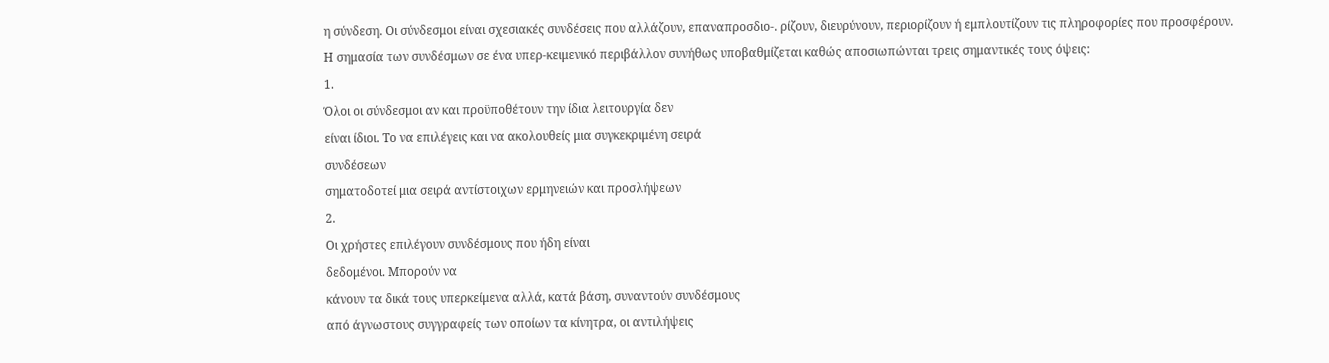η σύνδεση. Οι σύνδεσμοι είναι σχεσιακές συνδέσεις που αλλάζουν, επαναπροσδιο-. ρίζουν, διευρύνουν, περιορίζουν ή εμπλουτίζουν τις πληροφορίες που προσφέρουν.
Η σημασία των συνδέσμων σε ένα υπερ-κειμενικό περιβάλλον συνήθως υποβαθμίζεται καθώς αποσιωπώνται τρεις σημαντικές τους όψεις:
1.
Όλοι οι σύνδεσμοι αν και προϋποθέτουν την ίδια λειτουργία δεν
είναι ίδιοι. Το να επιλέγεις και να ακολουθείς μια συγκεκριμένη σειρά
συνδέσεων
σηματοδοτεί μια σειρά αντίστοιχων ερμηνειών και προσλήψεων
2.
Οι χρήστες επιλέγουν συνδέσμους που ήδη είναι
δεδομένοι. Μπορούν να
κάνουν τα δικά τους υπερκείμενα αλλά, κατά βάση, συναντούν συνδέσμους
από άγνωστους συγγραφείς των οποίων τα κίνητρα, οι αντιλήψεις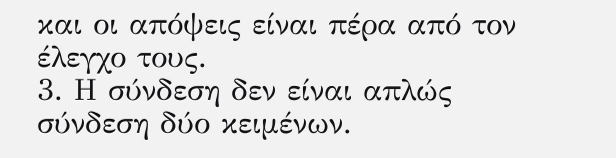και οι απόψεις είναι πέρα από τον έλεγχο τους.
3. Η σύνδεση δεν είναι απλώς σύνδεση δύο κειμένων.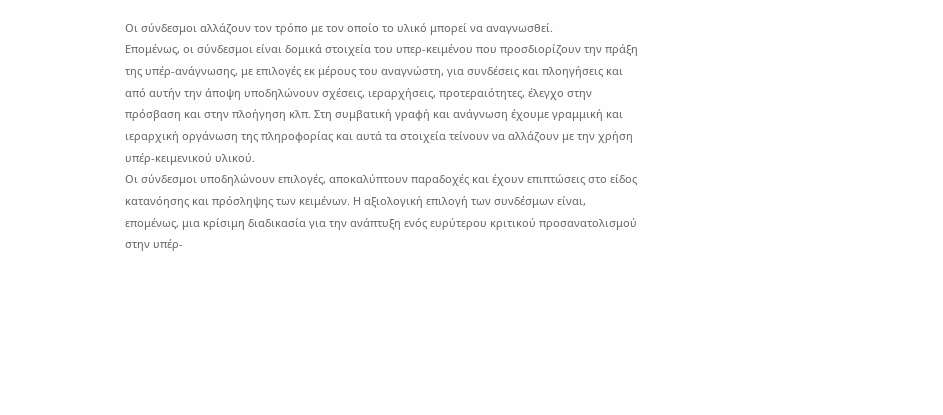Οι σύνδεσμοι αλλάζουν τον τρόπο με τον οποίο το υλικό μπορεί να αναγνωσθεί.
Επομένως, οι σύνδεσμοι είναι δομικά στοιχεία του υπερ-κειμένου που προσδιορίζουν την πράξη της υπέρ-ανάγνωσης, με επιλογές εκ μέρους του αναγνώστη, για συνδέσεις και πλοηγήσεις και από αυτήν την άποψη υποδηλώνουν σχέσεις, ιεραρχήσεις, προτεραιότητες, έλεγχο στην πρόσβαση και στην πλοήγηση κλπ. Στη συμβατική γραφή και ανάγνωση έχουμε γραμμική και ιεραρχική οργάνωση της πληροφορίας και αυτά τα στοιχεία τείνουν να αλλάζουν με την χρήση υπέρ-κειμενικού υλικού.
Οι σύνδεσμοι υποδηλώνουν επιλογές, αποκαλύπτουν παραδοχές και έχουν επιπτώσεις στο είδος κατανόησης και πρόσληψης των κειμένων. Η αξιολογική επιλογή των συνδέσμων είναι, επομένως, μια κρίσιμη διαδικασία για την ανάπτυξη ενός ευρύτερου κριτικού προσανατολισμού στην υπέρ-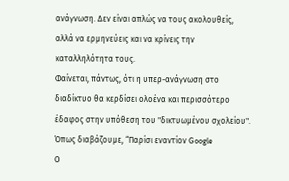ανάγνωση. Δεν είναι απλώς να τους ακολουθείς, αλλά να ερμηνεύεις και να κρίνεις την καταλληλότητα τους.
Φαίνεται, πάντως, ότι η υπερ-ανάγνωση στο διαδίκτυο θα κερδίσει ολοένα και περισσότερο έδαφος στην υπόθεση του "δικτυωμένου σχολείου". Όπως διαβάζουμε, “Παρίσι εναντίον Google
Ο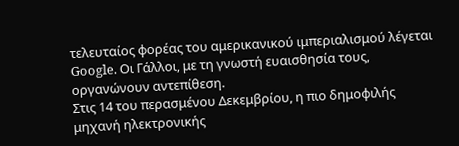τελευταίος φορέας του αμερικανικού ιμπεριαλισμού λέγεται Google. Οι Γάλλοι, με τη γνωστή ευαισθησία τους, οργανώνουν αντεπίθεση.
Στις 14 του περασμένου Δεκεμβρίου, η πιο δημοφιλής μηχανή ηλεκτρονικής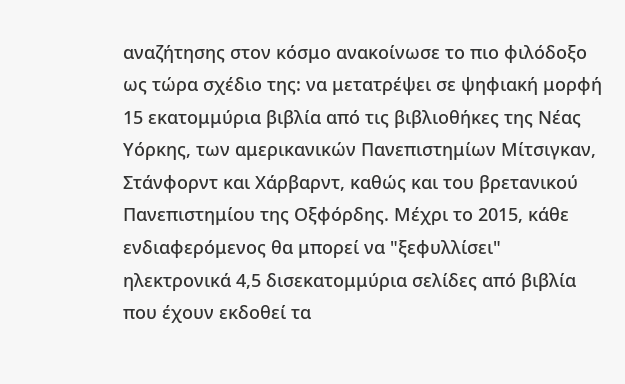αναζήτησης στον κόσμο ανακοίνωσε το πιο φιλόδοξο ως τώρα σχέδιο της: να μετατρέψει σε ψηφιακή μορφή 15 εκατομμύρια βιβλία από τις βιβλιοθήκες της Νέας Υόρκης, των αμερικανικών Πανεπιστημίων Μίτσιγκαν, Στάνφορντ και Χάρβαρντ, καθώς και του βρετανικού Πανεπιστημίου της Οξφόρδης. Μέχρι το 2015, κάθε ενδιαφερόμενος θα μπορεί να "ξεφυλλίσει" ηλεκτρονικά 4,5 δισεκατομμύρια σελίδες από βιβλία που έχουν εκδοθεί τα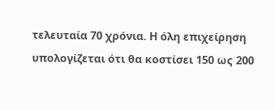τελευταία 70 χρόνια. Η όλη επιχείρηση υπολογίζεται ότι θα κοστίσει 150 ως 200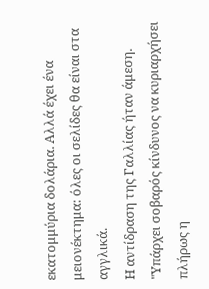εκατομμύρια δολάρια. Αλλά έχει ένα μειονέκτημα: όλες οι σελίδες θα είναι στα αγγλικά.
Η αντίδραση της Γαλλίας ήταν άμεση. "Υπάρχει σοβαρός κίνδυνος να κυριαρχήσει πλήρως η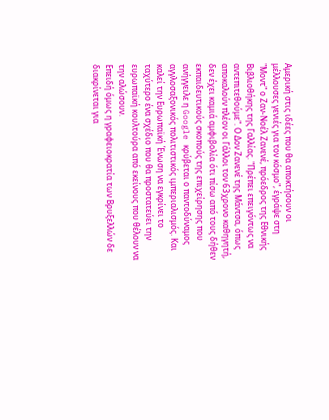Αμερική στις ιδέες που θα αποκτήσουν οι μέλλουσες γενιές για τον κόσμο", έγράψε στη "Μοντ" ο Ζαν-Νοέλ Ζανενέ, πρόεδρος της Εθνικής Βιβλιοθήκης της Γαλλίας. "Πρέπει επειγόντως να αντεπιτεθούμε". Ο Δον Ζανενέ της Μάντσα, όπως αποκαλούν πλέον οι Γάλλοι τον 63χρονο καθηγητή, δεν έχει καμιά αμφιβολία ότι πίσω από τους δήθεν εκπαιδευτικούς σκοπούς της επιχείρησης που ανήγγειλε η Google κρύβεται ο παντοδύναμος αγγλοσαξονικός πολιτιστικός ιμπεριαλισμός. Και καλεί την Ευρωπαϊκή Ένωση να εγκρίνει το ταχύτερο ένα σχέδιο που θα προστατεύει την ευρωπαϊκή κουλτούρα από εκείνους που θέλουν να την αλώσουν.
Επειδή όμως η γραφειοκρατία των Βρυξελλών δε διακρίνεται για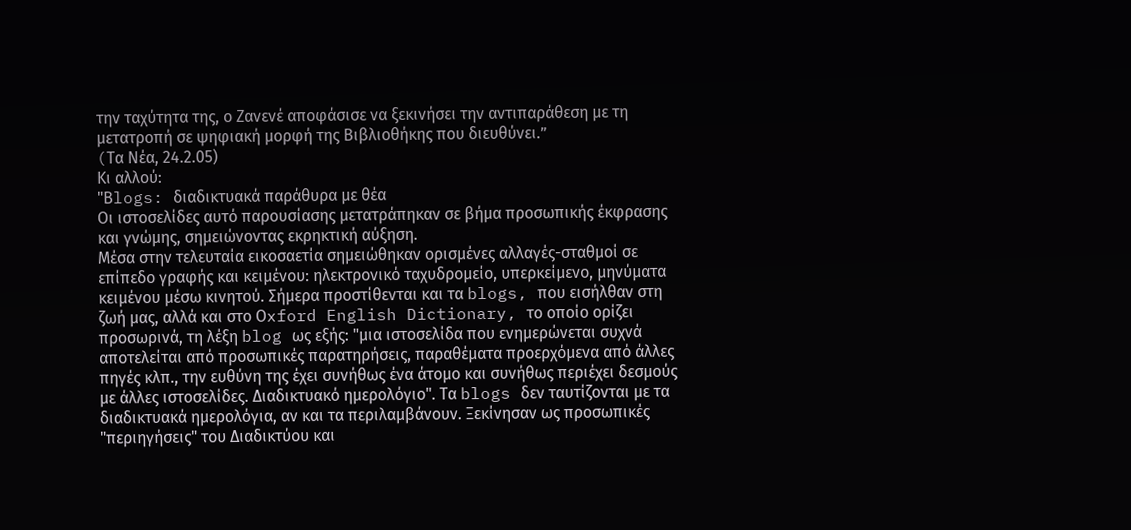την ταχύτητα της, ο Ζανενέ αποφάσισε να ξεκινήσει την αντιπαράθεση με τη μετατροπή σε ψηφιακή μορφή της Βιβλιοθήκης που διευθύνει.”
(Tα Νέα, 24.2.05)
Κι αλλού:
"Βlogs: διαδικτυακά παράθυρα με θέα
Οι ιστοσελίδες αυτό παρουσίασης μετατράπηκαν σε βήμα προσωπικής έκφρασης και γνώμης, σημειώνοντας εκρηκτική αύξηση.
Μέσα στην τελευταία εικοσαετία σημειώθηκαν ορισμένες αλλαγές-σταθμοί σε επίπεδο γραφής και κειμένου: ηλεκτρονικό ταχυδρομείο, υπερκείμενο, μηνύματα κειμένου μέσω κινητού. Σήμερα προστίθενται και τα blogs, που εισήλθαν στη ζωή μας, αλλά και στο Οxford English Dictionary, το οποίο ορίζει προσωρινά, τη λέξη blog ως εξής: "μια ιστοσελίδα που ενημερώνεται συχνά αποτελείται από προσωπικές παρατηρήσεις, παραθέματα προερχόμενα από άλλες πηγές κλπ., την ευθύνη της έχει συνήθως ένα άτομο και συνήθως περιέχει δεσμούς με άλλες ιστοσελίδες. Διαδικτυακό ημερολόγιο". Τα blogs δεν ταυτίζονται με τα διαδικτυακά ημερολόγια, αν και τα περιλαμβάνουν. Ξεκίνησαν ως προσωπικές "περιηγήσεις" του Διαδικτύου και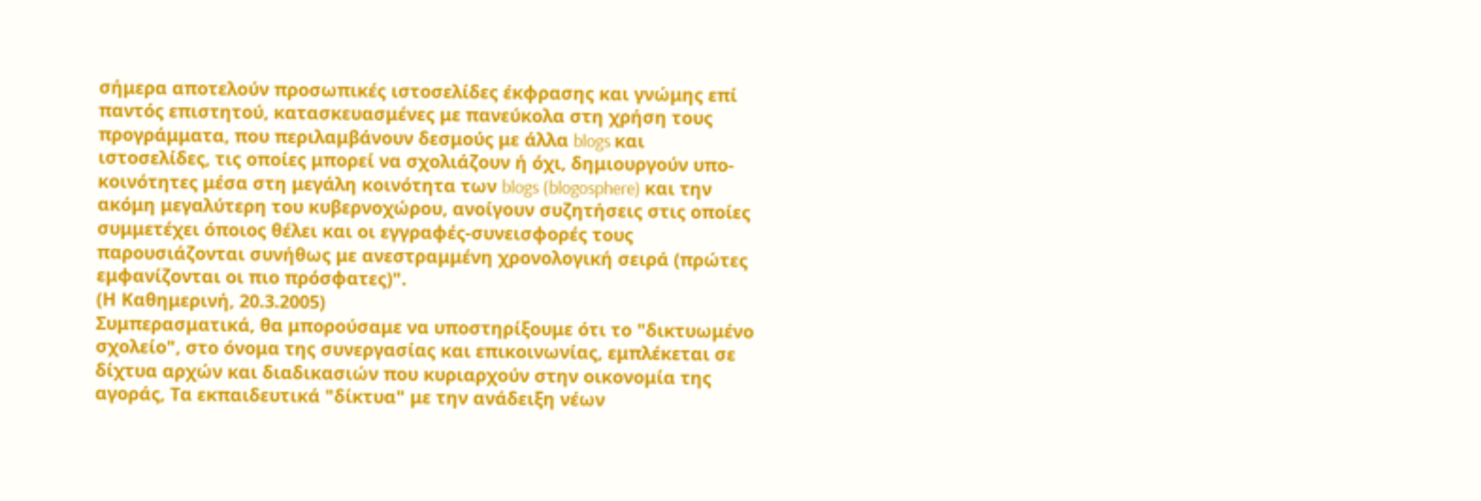σήμερα αποτελούν προσωπικές ιστοσελίδες έκφρασης και γνώμης επί παντός επιστητού, κατασκευασμένες με πανεύκολα στη χρήση τους προγράμματα, που περιλαμβάνουν δεσμούς με άλλα blogs και ιστοσελίδες, τις οποίες μπορεί να σχολιάζουν ή όχι, δημιουργούν υπο-κοινότητες μέσα στη μεγάλη κοινότητα των blogs (blogosphere) και την ακόμη μεγαλύτερη του κυβερνοχώρου, ανοίγουν συζητήσεις στις οποίες συμμετέχει όποιος θέλει και οι εγγραφές-συνεισφορές τους παρουσιάζονται συνήθως με ανεστραμμένη χρονολογική σειρά (πρώτες εμφανίζονται οι πιο πρόσφατες)".
(Η Καθημερινή, 20.3.2005)
Συμπερασματικά, θα μπορούσαμε να υποστηρίξουμε ότι το "δικτυωμένο σχολείο", στο όνομα της συνεργασίας και επικοινωνίας, εμπλέκεται σε δίχτυα αρχών και διαδικασιών που κυριαρχούν στην οικονομία της αγοράς, Τα εκπαιδευτικά "δίκτυα" με την ανάδειξη νέων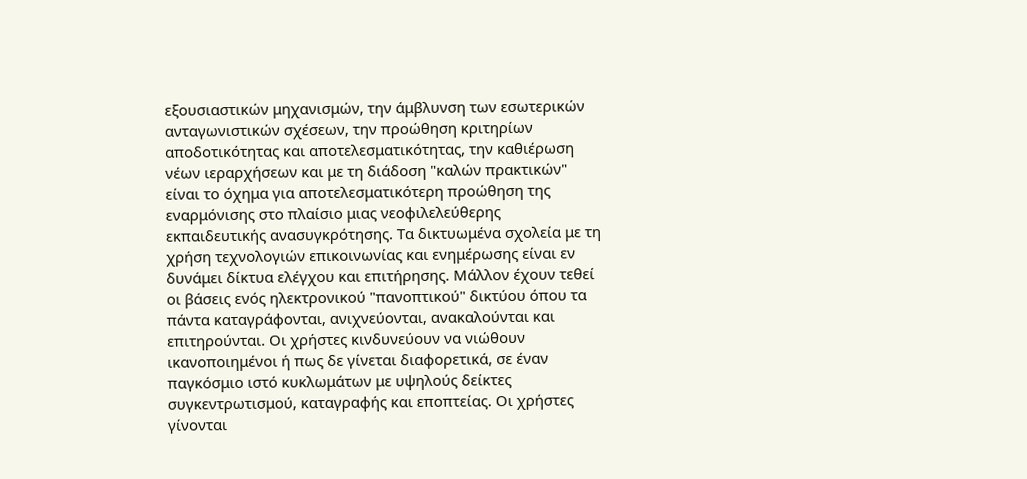εξουσιαστικών μηχανισμών, την άμβλυνση των εσωτερικών ανταγωνιστικών σχέσεων, την προώθηση κριτηρίων αποδοτικότητας και αποτελεσματικότητας, την καθιέρωση νέων ιεραρχήσεων και με τη διάδοση "καλών πρακτικών" είναι το όχημα για αποτελεσματικότερη προώθηση της εναρμόνισης στο πλαίσιο μιας νεοφιλελεύθερης εκπαιδευτικής ανασυγκρότησης. Τα δικτυωμένα σχολεία με τη χρήση τεχνολογιών επικοινωνίας και ενημέρωσης είναι εν δυνάμει δίκτυα ελέγχου και επιτήρησης. Μάλλον έχουν τεθεί οι βάσεις ενός ηλεκτρονικού "πανοπτικού" δικτύου όπου τα πάντα καταγράφονται, ανιχνεύονται, ανακαλούνται και επιτηρούνται. Οι χρήστες κινδυνεύουν να νιώθουν ικανοποιημένοι ή πως δε γίνεται διαφορετικά, σε έναν παγκόσμιο ιστό κυκλωμάτων με υψηλούς δείκτες συγκεντρωτισμού, καταγραφής και εποπτείας. Οι χρήστες γίνονται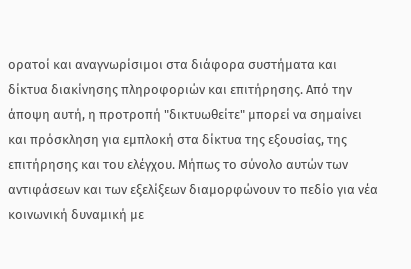ορατοί και αναγνωρίσιμοι στα διάφορα συστήματα και δίκτυα διακίνησης πληροφοριών και επιτήρησης. Από την άποψη αυτή, η προτροπή "δικτυωθείτε" μπορεί να σημαίνει και πρόσκληση για εμπλοκή στα δίκτυα της εξουσίας, της επιτήρησης και του ελέγχου. Μήπως το σύνολο αυτών των αντιφάσεων και των εξελίξεων διαμορφώνουν το πεδίο για νέα κοινωνική δυναμική με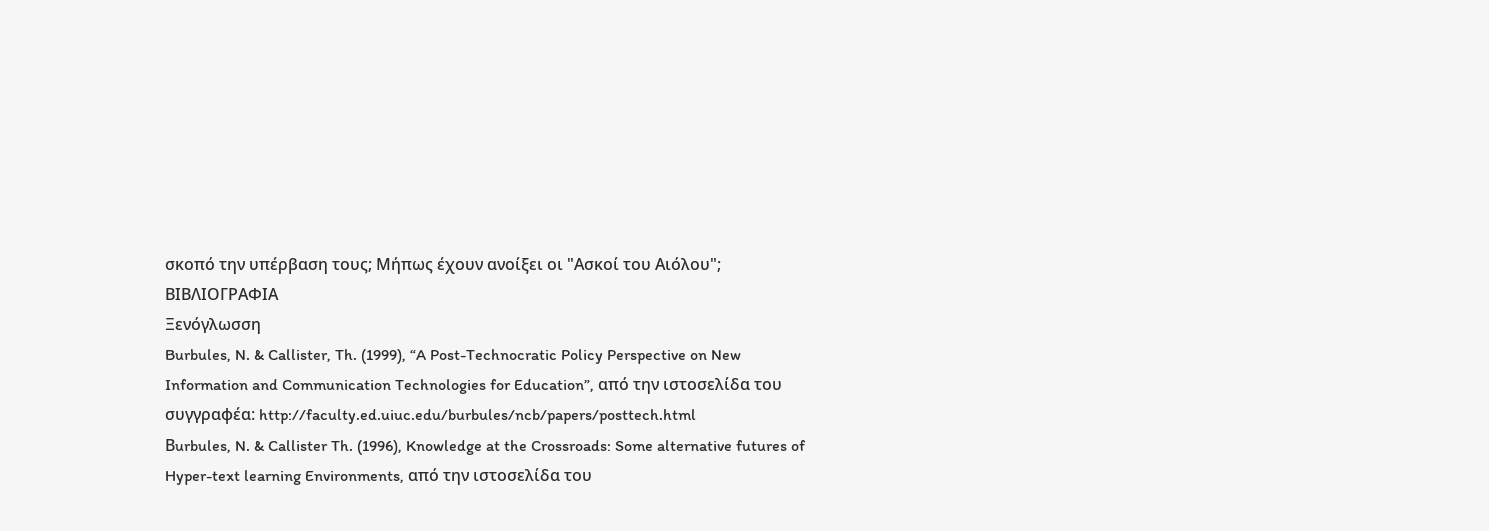σκοπό την υπέρβαση τους; Μήπως έχουν ανοίξει οι "Ασκοί του Αιόλου";
ΒΙΒΛΙΟΓΡΑΦΙΑ
Ξενόγλωσση
Burbules, N. & Callister, Th. (1999), “A Post-Technocratic Policy Perspective on New Information and Communication Technologies for Education”, από την ιστοσελίδα του συγγραφέα: http://faculty.ed.uiuc.edu/burbules/ncb/papers/posttech.html
Βurbules, N. & Callister Th. (1996), Knowledge at the Crossroads: Some alternative futures of Hyper-text learning Environments, από την ιστοσελίδα του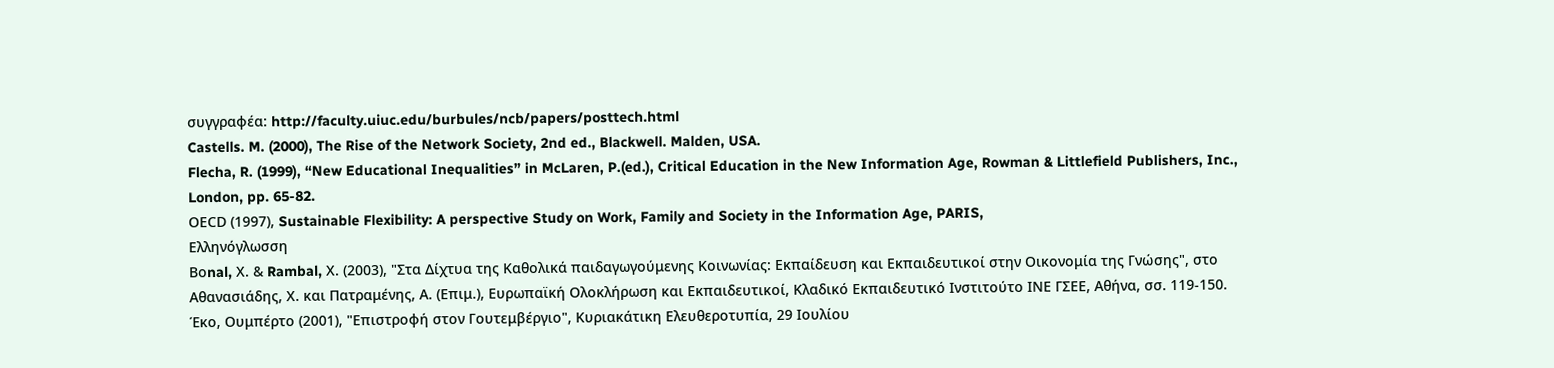συγγραφέα: http://faculty.uiuc.edu/burbules/ncb/papers/posttech.html
Castells. M. (2000), The Rise of the Network Society, 2nd ed., Blackwell. Malden, USA.
Flecha, R. (1999), “New Educational Inequalities” in McLaren, P.(ed.), Critical Education in the New Information Age, Rowman & Littlefield Publishers, Inc., London, pp. 65-82.
ΟΕCD (1997), Sustainable Flexibility: A perspective Study on Work, Family and Society in the Information Age, PARIS,
Ελληνόγλωσση
Βοnal, Χ. & Rambal, Χ. (2003), "Στα Δίχτυα της Καθολικά παιδαγωγούμενης Κοινωνίας: Εκπαίδευση και Εκπαιδευτικοί στην Οικονομία της Γνώσης", στο Αθανασιάδης, Χ. και Πατραμένης, Α. (Επιμ.), Ευρωπαϊκή Ολοκλήρωση και Εκπαιδευτικοί, Κλαδικό Εκπαιδευτικό Ινστιτούτο ΙΝΕ ΓΣΕΕ, Αθήνα, σσ. 119-150.
Έκο, Ουμπέρτο (2001), "Επιστροφή στον Γουτεμβέργιο", Κυριακάτικη Ελευθεροτυπία, 29 Ιουλίου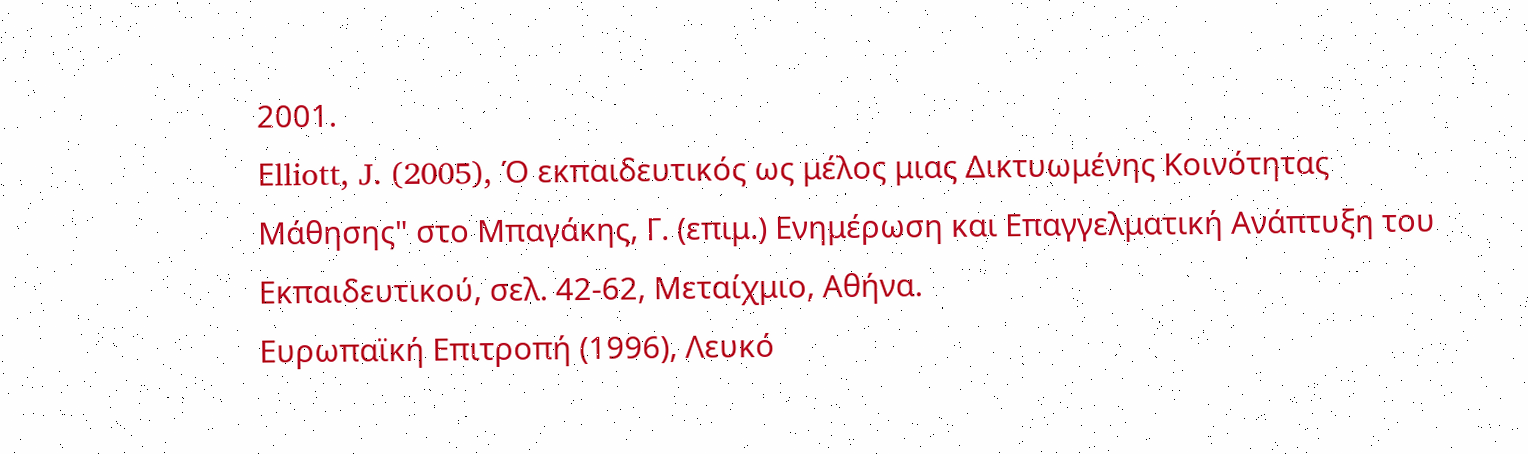2001.
Εlliott, J. (2005), Ό εκπαιδευτικός ως μέλος μιας Δικτυωμένης Κοινότητας Μάθησης" στο Μπαγάκης, Γ. (επιμ.) Ενημέρωση και Επαγγελματική Ανάπτυξη του Εκπαιδευτικού, σελ. 42-62, Μεταίχμιο, Αθήνα.
Ευρωπαϊκή Επιτροπή (1996), Λευκό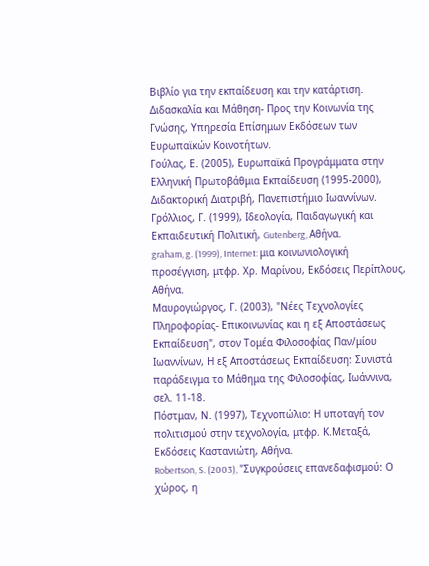Βιβλίο για την εκπαίδευση και την κατάρτιση. Διδασκαλία και Μάθηση- Προς την Κοινωνία της Γνώσης, Υπηρεσία Επίσημων Εκδόσεων των Ευρωπαϊκών Κοινοτήτων.
Γούλας, Ε. (2005), Ευρωπαϊκά Προγράμματα στην Ελληνική Πρωτοβάθμια Εκπαίδευση (1995-2000), Διδακτορική Διατριβή, Πανεπιστήμιο Ιωαννίνων.
Γρόλλιος, Γ. (1999), Ιδεολογία, Παιδαγωγική και Εκπαιδευτική Πολιτική, Gutenberg, Αθήνα.
graham, g. (1999), Internet: μια κοινωνιολογική προσέγγιση, μτφρ. Χρ. Μαρίνου, Εκδόσεις Περίπλους, Αθήνα.
Μαυρογιώργος, Γ. (2003), "Νέες Τεχνολογίες Πληροφορίας- Επικοινωνίας και η εξ Αποστάσεως Εκπαίδευση", στον Τομέα Φιλοσοφίας Παν/μίου Ιωαννίνων, Η εξ Αποστάσεως Εκπαίδευση: Συνιστά παράδειγμα το Μάθημα της Φιλοσοφίας, Ιωάννινα, σελ. 11-18.
Πόστμαν, Ν. (1997), Τεχνοπώλιο: Η υποταγή τον πολιτισμού στην τεχνολογία, μτφρ. Κ.Μεταξά, Εκδόσεις Καστανιώτη, Αθήνα.
Robertson, S. (2003), "Συγκρούσεις επανεδαφισμού: Ο χώρος, η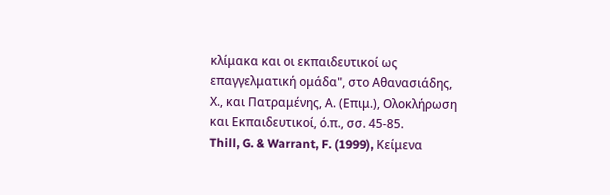κλίμακα και οι εκπαιδευτικοί ως επαγγελματική ομάδα", στο Αθανασιάδης, Χ., και Πατραμένης, Α. (Επιμ.), Ολοκλήρωση και Εκπαιδευτικοί, ό.π., σσ. 45-85.
Thill, G. & Warrant, F. (1999), Κείμενα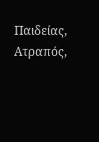Παιδείας, Ατραπός,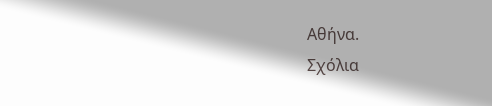Αθήνα.
Σχόλια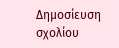Δημοσίευση σχολίου